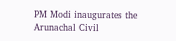PM Modi inaugurates the Arunachal Civil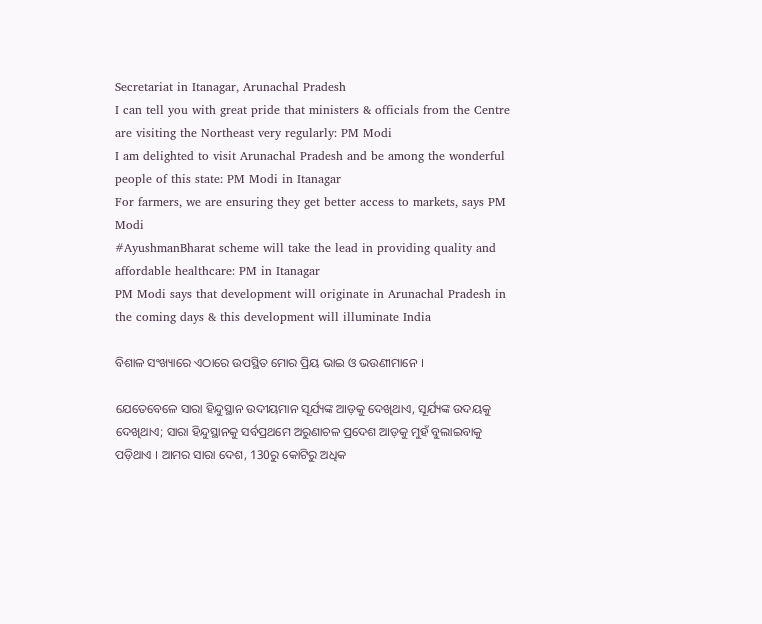Secretariat in Itanagar, Arunachal Pradesh
I can tell you with great pride that ministers & officials from the Centre are visiting the Northeast very regularly: PM Modi
I am delighted to visit Arunachal Pradesh and be among the wonderful people of this state: PM Modi in Itanagar
For farmers, we are ensuring they get better access to markets, says PM Modi
#AyushmanBharat scheme will take the lead in providing quality and affordable healthcare: PM in Itanagar
PM Modi says that development will originate in Arunachal Pradesh in the coming days & this development will illuminate India

ବିଶାଳ ସଂଖ୍ୟାରେ ଏଠାରେ ଉପସ୍ଥିତ ମୋର ପ୍ରିୟ ଭାଇ ଓ ଭଉଣୀମାନେ ।

ଯେତେବେଳେ ସାରା ହିନ୍ଦୁସ୍ଥାନ ଉଦୀୟମାନ ସୂର୍ଯ୍ୟଙ୍କ ଆଡ଼କୁ ଦେଖିଥାଏ, ସୂର୍ଯ୍ୟଙ୍କ ଉଦୟକୁ ଦେଖିଥାଏ; ସାରା ହିନ୍ଦୁସ୍ଥାନକୁ ସର୍ବପ୍ରଥମେ ଅରୁଣାଚଳ ପ୍ରଦେଶ ଆଡ଼କୁ ମୁହଁ ବୁଲାଇବାକୁ ପଡ଼ିଥାଏ । ଆମର ସାରା ଦେଶ, 130ରୁ କୋଟିରୁ ଅଧିକ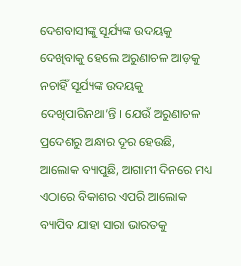ଦେଶବାସୀଙ୍କୁ ସୂର୍ଯ୍ୟଙ୍କ ଉଦୟକୁ ଦେଖିବାକୁ ହେଲେ ଅରୁଣାଚଳ ଆଡ଼କୁ ନଚାହିଁ ସୂର୍ଯ୍ୟଙ୍କ ଉଦୟକୁ ଦେଖିପାରିନଥା’ନ୍ତି । ଯେଉଁ ଅରୁଣାଚଳ ପ୍ରଦେଶରୁ ଅନ୍ଧାର ଦୂର ହେଉଛି, ଆଲୋକ ବ୍ୟାପୁଛି, ଆଗାମୀ ଦିନରେ ମଧ୍ୟ ଏଠାରେ ବିକାଶର ଏପରି ଆଲୋକ ବ୍ୟାପିବ ଯାହା ସାରା ଭାରତକୁ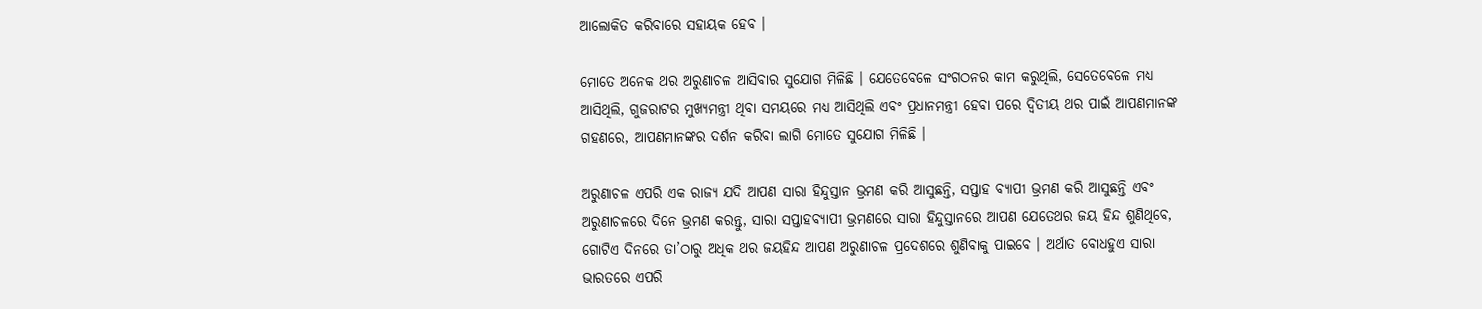ଆଲୋକିତ କରିବାରେ ସହାୟକ ହେବ ।

ମୋତେ ଅନେକ ଥର ଅରୁଣାଚଳ ଆସିବାର ସୁଯୋଗ ମିଳିଛି । ଯେତେବେଳେ ସଂଗଠନର କାମ କରୁଥିଲି, ସେତେବେଳେ ମଧ୍ୟ ଆସିଥିଲି, ଗୁଜରାଟର ମୁଖ୍ୟମନ୍ତ୍ରୀ ଥିବା ସମୟରେ ମଧ୍ୟ ଆସିଥିଲି ଏବଂ ପ୍ରଧାନମନ୍ତ୍ରୀ ହେବା ପରେ ଦ୍ୱିତୀୟ ଥର ପାଇଁ ଆପଣମାନଙ୍କ ଗହଣରେ, ଆପଣମାନଙ୍କର ଦର୍ଶନ କରିବା ଲାଗି ମୋତେ ସୁଯୋଗ ମିଳିଛି ।

ଅରୁଣାଚଳ ଏପରି ଏକ ରାଜ୍ୟ ଯଦି ଆପଣ ସାରା ହିନ୍ଦୁସ୍ତାନ ଭ୍ରମଣ କରି ଆସୁଛନ୍ତି, ସପ୍ତାହ ବ୍ୟାପୀ ଭ୍ରମଣ କରି ଆସୁଛନ୍ତି ଏବଂ ଅରୁଣାଚଳରେ ଦିନେ ଭ୍ରମଣ କରନ୍ତୁ, ସାରା ସପ୍ତାହବ୍ୟାପୀ ଭ୍ରମଣରେ ସାରା ହିନ୍ଦୁସ୍ତାନରେ ଆପଣ ଯେତେଥର ଜୟ ହିନ୍ଦ ଶୁଣିଥିବେ, ଗୋଟିଏ ଦିନରେ ତା’ଠାରୁ ଅଧିକ ଥର ଜୟହିନ୍ଦ ଆପଣ ଅରୁଣାଚଳ ପ୍ରଦେଶରେ ଶୁଣିବାକୁ ପାଇବେ । ଅର୍ଥାତ ବୋଧହୁଏ ସାରା ଭାରତରେ ଏପରି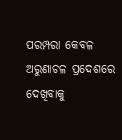ପରମ୍ପରା କେବଳ ଅରୁଣାଚଳ ପ୍ରଦେଶରେ ଦେଖିବାକୁ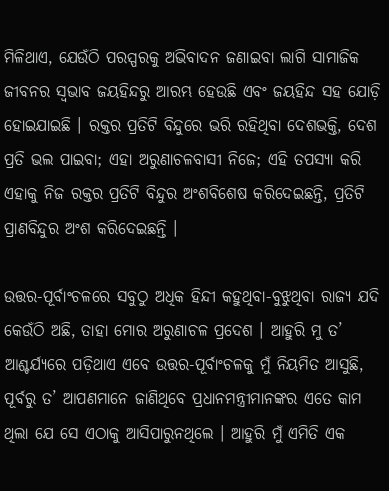ମିଳିଥାଏ, ଯେଉଁଠି ପରସ୍ପରକୁ ଅଭିବାଦନ ଜଣାଇବା ଲାଗି ସାମାଜିକ ଜୀବନର ସ୍ୱଭାବ ଜୟହିନ୍ଦରୁ ଆରମ୍ଭ ହେଉଛି ଏବଂ ଜୟହିନ୍ଦ ସହ ଯୋଡ଼ି ହୋଇଯାଇଛି । ରକ୍ତର ପ୍ରତିଟି ବିନ୍ଦୁରେ ଭରି ରହିଥିବା ଦେଶଭକ୍ତି, ଦେଶ ପ୍ରତି ଭଲ ପାଇବା; ଏହା ଅରୁଣାଚଳବାସୀ ନିଜେ; ଏହି ତପସ୍ୟା କରି ଏହାକୁ ନିଜ ରକ୍ତର ପ୍ରତିଟି ବିନ୍ଦୁର ଅଂଶବିଶେଷ କରିଦେଇଛନ୍ତି, ପ୍ରତିଟି ପ୍ରାଣବିନ୍ଦୁର ଅଂଶ କରିଦେଇଛନ୍ତି ।

ଉତ୍ତର-ପୂର୍ବାଂଚଳରେ ସବୁଠୁ ଅଧିକ ହିନ୍ଦୀ କହୁଥିବା-ବୁଝୁଥିବା ରାଜ୍ୟ ଯଦି କେଉଁଠି ଅଛି, ତାହା ମୋର ଅରୁଣାଚଳ ପ୍ରଦେଶ । ଆହୁରି ମୁ ତ’ ଆଶ୍ଚର୍ଯ୍ୟରେ ପଡ଼ିଥାଏ ଏବେ ଉତ୍ତର-ପୂର୍ବାଂଚଳକୁ ମୁଁ ନିୟମିତ ଆସୁଛି, ପୂର୍ବରୁ ତ’ ଆପଣମାନେ ଜାଣିଥିବେ ପ୍ରଧାନମନ୍ତ୍ରୀମାନଙ୍କର ଏତେ କାମ ଥିଲା ଯେ ସେ ଏଠାକୁ ଆସିପାରୁନଥିଲେ । ଆହୁରି ମୁଁ ଏମିତି ଏକ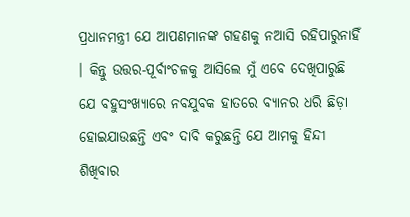ପ୍ରଧାନମନ୍ତ୍ରୀ ଯେ ଆପଣମାନଙ୍କ ଗହଣକୁ ନଆସି ରହିପାରୁନାହିଁ । କିନ୍ତୁ ଉତ୍ତର-ପୂର୍ବାଂଚଳକୁ ଆସିଲେ ମୁଁ ଏବେ ଦେଖିପାରୁଛି ଯେ ବହୁସଂଖ୍ୟାରେ ନବଯୁବକ ହାତରେ ବ୍ୟାନର ଧରି ଛିଡ଼ା ହୋଇଯାଉଛନ୍ତି ଏବଂ ଦାବି କରୁଛନ୍ତି ଯେ ଆମକୁ ହିନ୍ଦୀ ଶିଖିବାର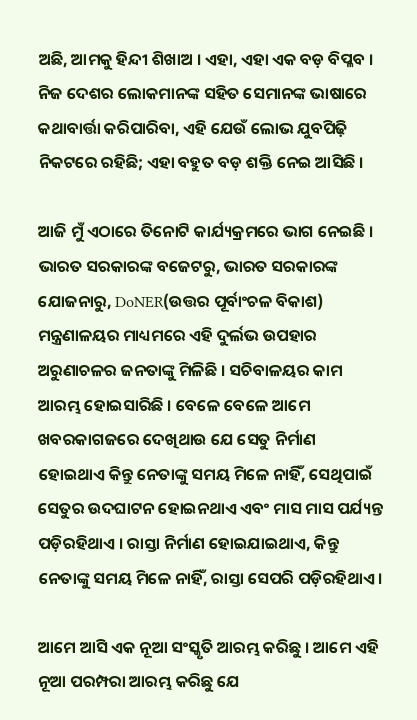ଅଛି, ଆମକୁ ହିନ୍ଦୀ ଶିଖାଅ । ଏହା, ଏହା ଏକ ବଡ଼ ବିପ୍ଳବ । ନିଜ ଦେଶର ଲୋକମାନଙ୍କ ସହିତ ସେମାନଙ୍କ ଭାଷାରେ କଥାବାର୍ତ୍ତା କରିପାରିବା, ଏହି ଯେଉଁ ଲୋଭ ଯୁବପିଢ଼ି ନିକଟରେ ରହିଛି; ଏହା ବହୁତ ବଡ଼ ଶକ୍ତି ନେଇ ଆସିଛି ।

ଆଜି ମୁଁ ଏଠାରେ ତିନୋଟି କାର୍ଯ୍ୟକ୍ରମରେ ଭାଗ ନେଇଛି । ଭାରତ ସରକାରଙ୍କ ବଜେଟରୁ, ଭାରତ ସରକାରଙ୍କ ଯୋଜନାରୁ, DoNER(ଉତ୍ତର ପୂର୍ବାଂଚଳ ବିକାଶ) ମନ୍ତ୍ରଣାଳୟର ମାଧ୍ୟମରେ ଏହି ଦୁର୍ଲଭ ଉପହାର ଅରୁଣାଚଳର ଜନତାଙ୍କୁ ମିଳିଛି । ସଚିବାଳୟର କାମ ଆରମ୍ଭ ହୋଇସାରିଛି । ବେଳେ ବେଳେ ଆମେ ଖବରକାଗଜରେ ଦେଖିଥାଉ ଯେ ସେତୁ ନିର୍ମାଣ ହୋଇଥାଏ କିନ୍ତୁ ନେତାଙ୍କୁ ସମୟ ମିଳେ ନାହିଁ, ସେଥିପାଇଁ ସେତୁର ଉଦଘାଟନ ହୋଇନଥାଏ ଏବଂ ମାସ ମାସ ପର୍ଯ୍ୟନ୍ତ ପଡ଼ିରହିଥାଏ । ରାସ୍ତା ନିର୍ମାଣ ହୋଇଯାଇଥାଏ, କିନ୍ତୁ ନେତାଙ୍କୁ ସମୟ ମିଳେ ନାହିଁ, ରାସ୍ତା ସେପରି ପଡ଼ିରହିଥାଏ ।

ଆମେ ଆସି ଏକ ନୂଆ ସଂସ୍କୃତି ଆରମ୍ଭ କରିଛୁ । ଆମେ ଏହି ନୂଆ ପରମ୍ପରା ଆରମ୍ଭ କରିଛୁ ଯେ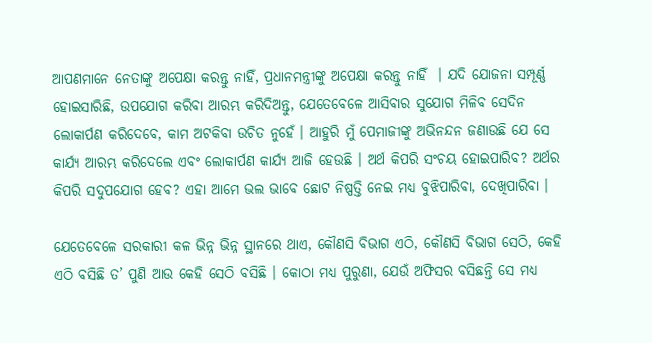ଆପଣମାନେ ନେତାଙ୍କୁ ଅପେକ୍ଷା କରନ୍ତୁ ନାହିଁ, ପ୍ରଧାନମନ୍ତ୍ରୀଙ୍କୁ ଅପେକ୍ଷା କରନ୍ତୁ ନାହିଁ  । ଯଦି ଯୋଜନା ସମ୍ପୂର୍ଣ୍ଣ ହୋଇସାରିଛି, ଉପଯୋଗ କରିବା ଆରମ୍ଭ କରିଦିଅନ୍ତୁ, ଯେତେବେଳେ ଆସିବାର ସୁଯୋଗ ମିଳିବ ସେଦିନ ଲୋକାର୍ପଣ କରିଦେବେ, କାମ ଅଟକିବା ଉଚିତ ନୁହେଁ । ଆହୁରି ମୁଁ ପେମାଜୀଙ୍କୁ ଅଭିନନ୍ଦନ ଜଣାଉଛି ଯେ ସେ କାର୍ଯ୍ୟ ଆରମ୍ଭ କରିଦେଲେ ଏବଂ ଲୋକାର୍ପଣ କାର୍ଯ୍ୟ ଆଜି ହେଉଛି । ଅର୍ଥ କିପରି ସଂଚୟ ହୋଇପାରିବ? ଅର୍ଥର କିପରି ସଦୁପଯୋଗ ହେବ? ଏହା ଆମେ ଭଲ ଭାବେ ଛୋଟ ନିଷ୍ପତ୍ତି ନେଇ ମଧ୍ୟ ବୁଝିପାରିବା, ଦେଖିପାରିବା ।

ଯେତେବେଳେ ସରକାରୀ କଳ ଭିନ୍ନ ଭିନ୍ନ ସ୍ଥାନରେ ଥାଏ, କୌଣସି ବିଭାଗ ଏଠି, କୌଣସି ବିଭାଗ ସେଠି, କେହି ଏଠି ବସିଛି ତ’ ପୁଣି ଆଉ କେହି ସେଠି ବସିଛି । କୋଠା ମଧ୍ୟ ପୁରୁଣା, ଯେଉଁ ଅଫିସର ବସିଛନ୍ତି ସେ ମଧ୍ୟ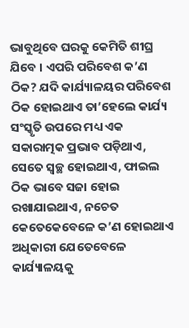ଭାବୁଥିବେ ଘରକୁ କେମିତି ଶୀଘ୍ର ଯିବେ । ଏପରି ପରିବେଶ କ’ଣ ଠିକ? ଯଦି କାର୍ଯ୍ୟାଳୟର ପରିବେଶ ଠିକ ହୋଇଥାଏ ତା’ହେଲେ କାର୍ଯ୍ୟ ସଂସ୍କୃତି ଉପରେ ମଧ୍ୟ ଏକ ସକାରାତ୍ମକ ପ୍ରଭାବ ପଡ଼ିଥାଏ, ସେତେ ସ୍ୱଚ୍ଛ ହୋଇଥାଏ, ଫାଇଲ ଠିକ ଭାବେ ସଜା ହୋଇ ରଖାଯାଇଥାଏ, ନଚେତ କେତେକେବେଳେ କ’ଣ ହୋଇଥାଏ ଅଧିକାରୀ ଯେତେବେଳେ କାର୍ଯ୍ୟାଳୟକୁ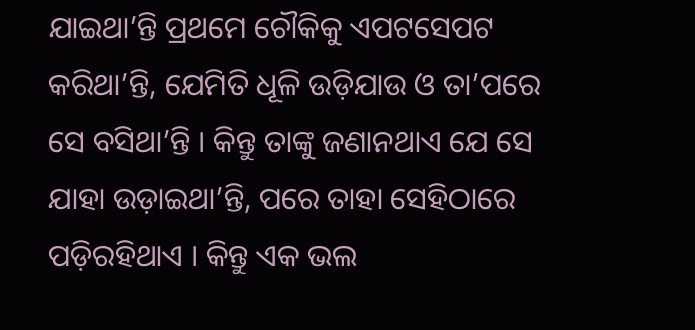ଯାଇଥା’ନ୍ତି ପ୍ରଥମେ ଚୌକିକୁ ଏପଟସେପଟ କରିଥା’ନ୍ତି, ଯେମିତି ଧୂଳି ଉଡ଼ିଯାଉ ଓ ତା’ପରେ ସେ ବସିଥା’ନ୍ତି । କିନ୍ତୁ ତାଙ୍କୁ ଜଣାନଥାଏ ଯେ ସେ ଯାହା ଉଡ଼ାଇଥା’ନ୍ତି, ପରେ ତାହା ସେହିଠାରେ ପଡ଼ିରହିଥାଏ । କିନ୍ତୁ ଏକ ଭଲ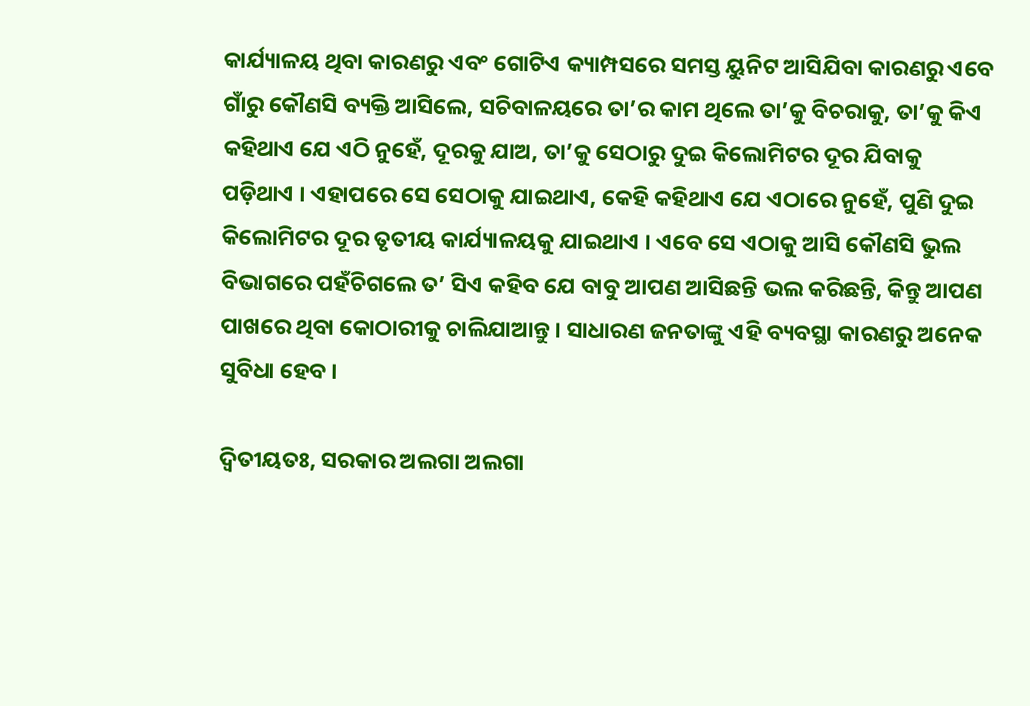କାର୍ଯ୍ୟାଳୟ ଥିବା କାରଣରୁ ଏବଂ ଗୋଟିଏ କ୍ୟାମ୍ପସରେ ସମସ୍ତ ୟୁନିଟ ଆସିଯିବା କାରଣରୁ ଏବେ ଗାଁରୁ କୌଣସି ବ୍ୟକ୍ତି ଆସିଲେ, ସଚିବାଳୟରେ ତା’ର କାମ ଥିଲେ ତା’କୁ ବିଚରାକୁ, ତା’କୁ କିଏ କହିଥାଏ ଯେ ଏଠି ନୁହେଁ, ଦୂରକୁ ଯାଅ, ତା’କୁ ସେଠାରୁ ଦୁଇ କିଲୋମିଟର ଦୂର ଯିବାକୁ ପଡ଼ିଥାଏ । ଏହାପରେ ସେ ସେଠାକୁ ଯାଇଥାଏ, କେହି କହିଥାଏ ଯେ ଏଠାରେ ନୁହେଁ, ପୁଣି ଦୁଇ କିଲୋମିଟର ଦୂର ତୃତୀୟ କାର୍ଯ୍ୟାଳୟକୁ ଯାଇଥାଏ । ଏବେ ସେ ଏଠାକୁ ଆସି କୌଣସି ଭୁଲ ବିଭାଗରେ ପହଁଚିଗଲେ ତ’ ସିଏ କହିବ ଯେ ବାବୁ ଆପଣ ଆସିଛନ୍ତି ଭଲ କରିଛନ୍ତି, କିନ୍ତୁ ଆପଣ ପାଖରେ ଥିବା କୋଠାରୀକୁ ଚାଲିଯାଆନ୍ତୁ । ସାଧାରଣ ଜନତାଙ୍କୁ ଏହି ବ୍ୟବସ୍ଥା କାରଣରୁ ଅନେକ ସୁବିଧା ହେବ ।

ଦ୍ୱିତୀୟତଃ, ସରକାର ଅଲଗା ଅଲଗା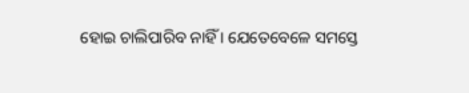ହୋଇ ଚାଲିପାରିବ ନାହିଁ । ଯେତେବେଳେ ସମସ୍ତେ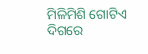ମିଳିମିଶି ଗୋଟିଏ ଦିଗରେ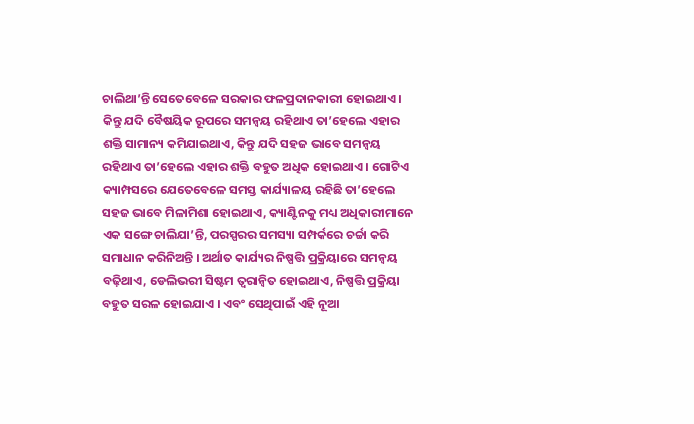ଚାଲିଥା’ନ୍ତି ସେତେବେଳେ ସରକାର ଫଳପ୍ରଦାନକାରୀ ହୋଇଥାଏ । କିନ୍ତୁ ଯଦି ବୈଷୟିକ ରୂପରେ ସମନ୍ୱୟ ରହିଥାଏ ତା’ହେଲେ ଏହାର ଶକ୍ତି ସାମାନ୍ୟ କମିଯାଇଥାଏ, କିନ୍ତୁ ଯଦି ସହଜ ଭାବେ ସମନ୍ୱୟ ରହିଥାଏ ତା’ହେଲେ ଏହାର ଶକ୍ତି ବହୁତ ଅଧିକ ହୋଇଥାଏ । ଗୋଟିଏ କ୍ୟାମ୍ପସରେ ଯେତେବେଳେ ସମସ୍ତ କାର୍ଯ୍ୟାଳୟ ରହିଛି ତା’ହେଲେ ସହଜ ଭାବେ ମିଳାମିଶା ହୋଇଥାଏ, କ୍ୟାଣ୍ଟିନକୁ ମଧ୍ୟ ଅଧିକାରୀମାନେ ଏକ ସଙ୍ଗେ ଚାଲିଯା’ନ୍ତି, ପରସ୍ପରର ସମସ୍ୟା ସମ୍ପର୍କରେ ଚର୍ଚ୍ଚା କରି ସମାଧାନ କରିନିଅନ୍ତି । ଅର୍ଥାତ କାର୍ଯ୍ୟର ନିଷ୍ପତ୍ତି ପ୍ରକ୍ରିୟାରେ ସମନ୍ୱୟ ବଢ଼ିଥାଏ, ଡେଲିଭରୀ ସିଷ୍ଟମ ତ୍ୱରାନ୍ୱିତ ହୋଇଥାଏ, ନିଷ୍ପତ୍ତି ପ୍ରକ୍ରିୟା ବହୁତ ସରଳ ହୋଇଯାଏ । ଏବଂ ସେଥିପାଇଁ ଏହି ନୂଆ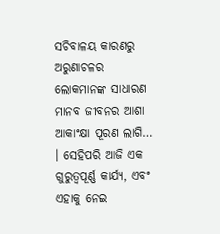ସଚିବାଳୟ କାରଣରୁ ଅରୁଣାଚଳର ଲୋକମାନଙ୍କ ସାଧାରଣ ମାନବ ଜୀବନର ଆଶା ଆକାଂକ୍ଷା ପୂରଣ ଲାଗି… । ସେହିପରି ଆଜି ଏକ ଗୁରୁତ୍ୱପୂର୍ଣ୍ଣ କାର୍ଯ୍ୟ, ଏବଂ ଏହାକୁ ନେଇ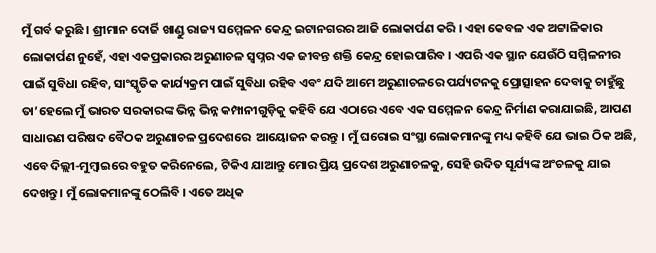ମୁଁ ଗର୍ବ କରୁଛି । ଶ୍ରୀମାନ ଦୋର୍ଜି ଖାଣ୍ଡୁ ରାଜ୍ୟ ସମ୍ମେଳନ କେନ୍ଦ୍ର ଇଟାନଗରର ଆଜି ଲୋକାର୍ପଣ କରି । ଏହା କେବଳ ଏକ ଅଟ୍ଟାଳିକାର ଲୋକାର୍ପଣ ନୁହେଁ, ଏହା ଏକପ୍ରକାରର ଅରୁଣାଚଳ ସ୍ୱପ୍ନର ଏକ ଜୀବନ୍ତ ଶକ୍ତି କେନ୍ଦ୍ର ହୋଇପାରିବ । ଏପରି ଏକ ସ୍ଥାନ ଯେଉଁଠି ସମ୍ମିଳନୀର ପାଇଁ ସୁବିଧା ରହିବ, ସାଂସ୍କୃତିକ କାର୍ଯ୍ୟକ୍ରମ ପାଇଁ ସୁବିଧା ରହିବ ଏବଂ ଯଦି ଆମେ ଅରୁଣାଚଳରେ ପର୍ଯ୍ୟଟନକୁ ପ୍ରୋତ୍ସାହନ ଦେବାକୁ ଚାହୁଁଛୁ ତା’ହେଲେ ମୁଁ ଭାରତ ସରକାରଙ୍କ ଭିନ୍ନ ଭିନ୍ନ କମ୍ପାନୀଗୁଡ଼ିକୁ କହିବି ଯେ ଏଠାରେ ଏବେ ଏକ ସମ୍ମେଳନ କେନ୍ଦ୍ର ନିର୍ମାଣ କରାଯାଇଛି, ଆପଣ ସାଧାରଣ ପରିଷଦ ବୈଠକ ଅରୁଣାଚଳ ପ୍ରଦେଶରେ  ଆୟୋଜନ କରନ୍ତୁ । ମୁଁ ଘରୋଇ ସଂସ୍ଥା ଲୋକମାନଙ୍କୁ ମଧ୍ୟ କହିବି ଯେ ଭାଇ ଠିକ ଅଛି, ଏବେ ଦିଲ୍ଲୀ-ମୁମ୍ବାଇରେ ବହୁତ କରିନେଲେ, ଟିକିଏ ଯାଆନ୍ତୁ ମୋର ପ୍ରିୟ ପ୍ରଦେଶ ଅରୁଣାଚଳକୁ, ସେହି ଉଦିତ ସୂର୍ଯ୍ୟଙ୍କ ଅଂଚଳକୁ ଯାଇ ଦେଖନ୍ତୁ । ମୁଁ ଲୋକମାନଙ୍କୁ ଠେଲିବି । ଏତେ ଅଧିକ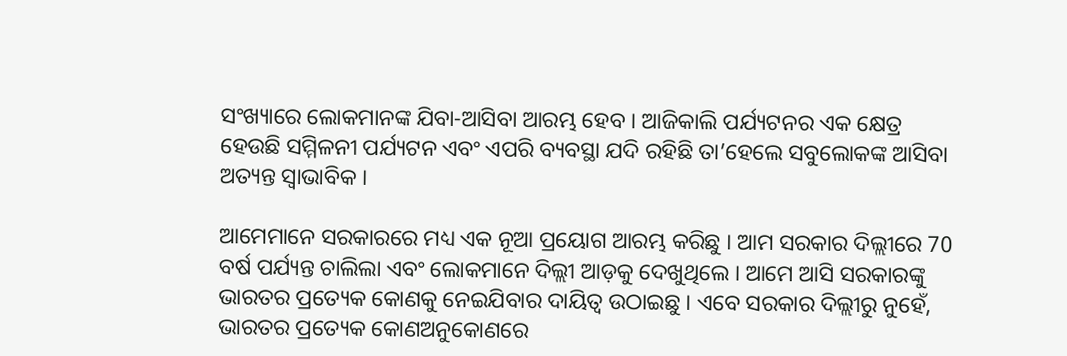ସଂଖ୍ୟାରେ ଲୋକମାନଙ୍କ ଯିବା-ଆସିବା ଆରମ୍ଭ ହେବ । ଆଜିକାଲି ପର୍ଯ୍ୟଟନର ଏକ କ୍ଷେତ୍ର ହେଉଛି ସମ୍ମିଳନୀ ପର୍ଯ୍ୟଟନ ଏବଂ ଏପରି ବ୍ୟବସ୍ଥା ଯଦି ରହିଛି ତା’ହେଲେ ସବୁଲୋକଙ୍କ ଆସିବା ଅତ୍ୟନ୍ତ ସ୍ୱାଭାବିକ ।

ଆମେମାନେ ସରକାରରେ ମଧ୍ୟ ଏକ ନୂଆ ପ୍ରୟୋଗ ଆରମ୍ଭ କରିଛୁ । ଆମ ସରକାର ଦିଲ୍ଲୀରେ 70 ବର୍ଷ ପର୍ଯ୍ୟନ୍ତ ଚାଲିଲା ଏବଂ ଲୋକମାନେ ଦିଲ୍ଲୀ ଆଡ଼କୁ ଦେଖୁଥିଲେ । ଆମେ ଆସି ସରକାରଙ୍କୁ ଭାରତର ପ୍ରତ୍ୟେକ କୋଣକୁ ନେଇଯିବାର ଦାୟିତ୍ୱ ଉଠାଇଛୁ । ଏବେ ସରକାର ଦିଲ୍ଲୀରୁ ନୁହେଁ, ଭାରତର ପ୍ରତ୍ୟେକ କୋଣଅନୁକୋଣରେ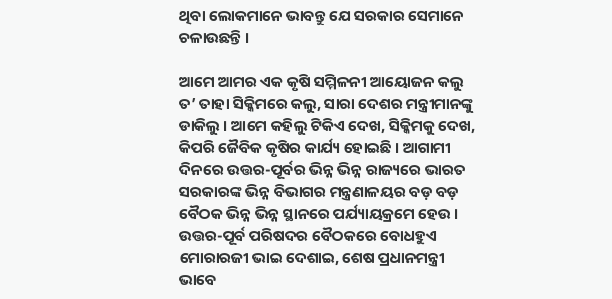ଥିବା ଲୋକମାନେ ଭାବନ୍ତୁ ଯେ ସରକାର ସେମାନେ ଚଳାଉଛନ୍ତି ।

ଆମେ ଆମର ଏକ କୃଷି ସମ୍ମିଳନୀ ଆୟୋଜନ କଲୁ ତ’ ତାହା ସିକ୍କିମରେ କଲୁ, ସାରା ଦେଶର ମନ୍ତ୍ରୀମାନଙ୍କୁ ଡାକିଲୁ । ଆମେ କହିଲୁ ଟିକିଏ ଦେଖ, ସିକ୍କିମକୁ ଦେଖ, କିପରି ଜୈବିକ କୃଷିର କାର୍ଯ୍ୟ ହୋଇଛି । ଆଗାମୀ ଦିନରେ ଉତ୍ତର-ପୂର୍ବର ଭିନ୍ନ ଭିନ୍ନ ରାଜ୍ୟରେ ଭାରତ ସରକାରଙ୍କ ଭିନ୍ନ ବିଭାଗର ମନ୍ତ୍ରଣାଳୟର ବଡ଼ ବଡ଼ ବୈଠକ ଭିନ୍ନ ଭିନ୍ନ ସ୍ଥାନରେ ପର୍ଯ୍ୟାୟକ୍ରମେ ହେଉ । ଉତ୍ତର-ପୂର୍ବ ପରିଷଦର ବୈଠକରେ ବୋଧହୁଏ ମୋରାରଜୀ ଭାଇ ଦେଶାଇ, ଶେଷ ପ୍ରଧାନମନ୍ତ୍ରୀ ଭାବେ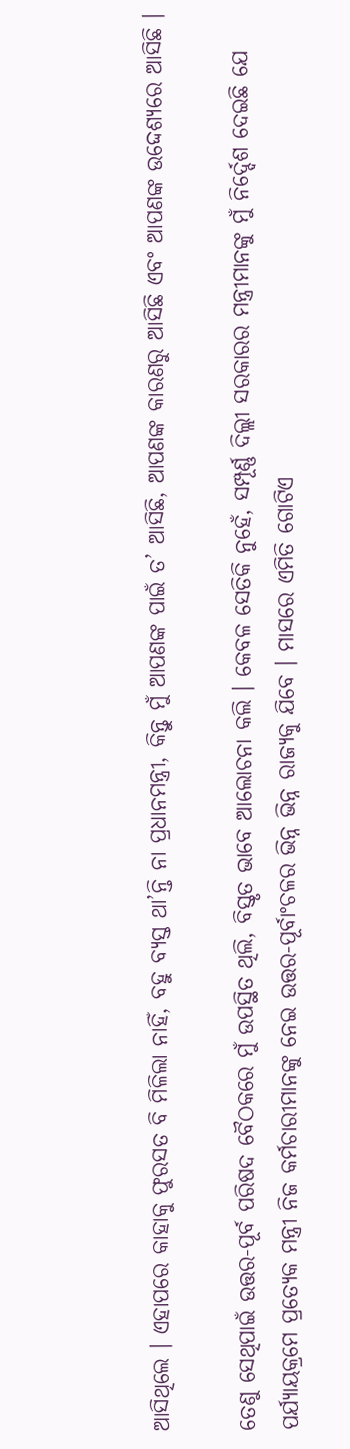ଆସିଥିଲେ । ଏହାପରେ କାହାକୁ ଫୁରସତ ବି ମିଳିଲା ନାହିଁ, ବହୁ ବ୍ୟସ୍ତ ଥା’ନ୍ତି ନା ପ୍ରଧାନମନ୍ତ୍ରୀ, କିନ୍ତୁ ମୁଁ ଆପଣଙ୍କ ପାଇଁ ତ’ ଆସିଛି, ଆପଣଙ୍କ କାରଣରୁ ଆସିଛି ଏବଂ ଆପଣଙ୍କ ଉଦ୍ଦେଶ୍ୟରେ ଆସିଛି ।

ତେଣୁ ସେଥିପାଇଁ ଉତ୍ତର-ପୂର୍ବ ପରିଷଦ ବୈଠକରେ ମୁଁ ଉପସ୍ଥିତ ଥିଲି, ବିସ୍ତୃତ ଭାବେ ଆଲୋଚନା କଲି । କେବଳ ସେତିକି ନୁହେଁ, ସମ୍ପୂର୍ଣ୍ଣ ଦିଲ୍ଲୀ ସରକାରର ମନ୍ତ୍ରୀମାନଙ୍କୁ ମୁଁ ନିର୍ଦ୍ଦେଶ ଦେଇଛି ଯେ ପର୍ଯ୍ୟାୟକ୍ରମେ ପ୍ରତ୍ୟେକ ମନ୍ତ୍ରୀ ନିଜ କର୍ମଚାରୀମାନଙ୍କୁ ନେଇ ଉତ୍ତର-ପୂର୍ବାଂଚଳର ଭିନ୍ନ ଭିନ୍ନ ରାଜ୍ୟକୁ ଯିବେ । ମାସରେ ଏମିତି ଗୋଟିଏ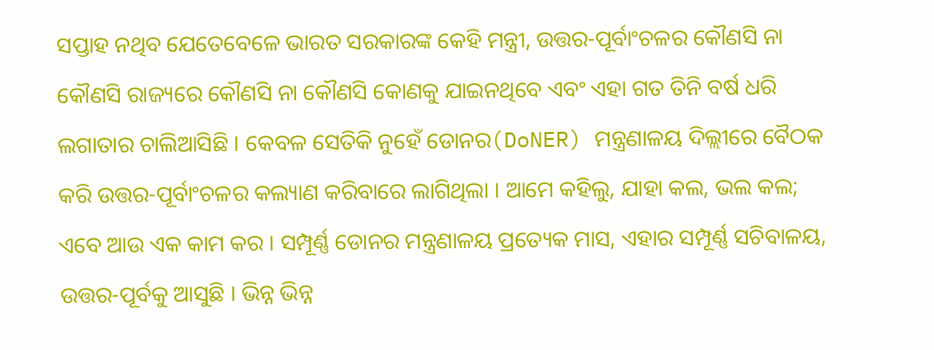ସପ୍ତାହ ନଥିବ ଯେତେବେଳେ ଭାରତ ସରକାରଙ୍କ କେହି ମନ୍ତ୍ରୀ, ଉତ୍ତର-ପୂର୍ବାଂଚଳର କୌଣସି ନା କୌଣସି ରାଜ୍ୟରେ କୌଣସି ନା କୌଣସି କୋଣକୁ ଯାଇନଥିବେ ଏବଂ ଏହା ଗତ ତିନି ବର୍ଷ ଧରି ଲଗାତାର ଚାଲିଆସିଛି । କେବଳ ସେତିକି ନୁହେଁ ଡୋନର(DoNER) ମନ୍ତ୍ରଣାଳୟ ଦିଲ୍ଲୀରେ ବୈଠକ କରି ଉତ୍ତର-ପୂର୍ବାଂଚଳର କଲ୍ୟାଣ କରିବାରେ ଲାଗିଥିଲା । ଆମେ କହିଲୁ, ଯାହା କଲ, ଭଲ କଲ; ଏବେ ଆଉ ଏକ କାମ କର । ସମ୍ପୂର୍ଣ୍ଣ ଡୋନର ମନ୍ତ୍ରଣାଳୟ ପ୍ରତ୍ୟେକ ମାସ, ଏହାର ସମ୍ପୂର୍ଣ୍ଣ ସଚିବାଳୟ, ଉତ୍ତର-ପୂର୍ବକୁ ଆସୁଛି । ଭିନ୍ନ ଭିନ୍ନ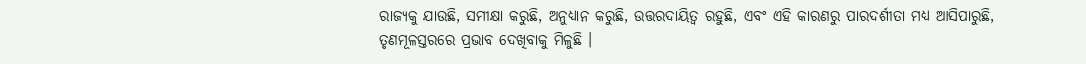ରାଜ୍ୟକୁ ଯାଉଛି, ସମୀକ୍ଷା କରୁଛି, ଅନୁଧ୍ୟାନ କରୁଛି, ଉତ୍ତରଦାୟିତ୍ୱ ରହୁଛି, ଏବଂ ଏହି କାରଣରୁ ପାରଦର୍ଶୀତା ମଧ୍ୟ ଆସିପାରୁଛି, ତୃଣମୂଳସ୍ତରରେ ପ୍ରଭାବ ଦେଖିବାକୁ ମିଳୁଛି ।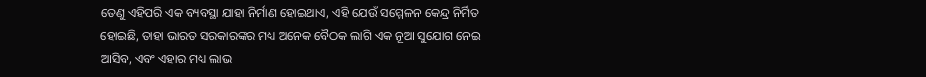ତେଣୁ ଏହିପରି ଏକ ବ୍ୟବସ୍ଥା ଯାହା ନିର୍ମାଣ ହୋଇଥାଏ, ଏହି ଯେଉଁ ସମ୍ମେଳନ କେନ୍ଦ୍ର ନିର୍ମିତ ହୋଇଛି, ତାହା ଭାରତ ସରକାରଙ୍କର ମଧ୍ୟ ଅନେକ ବୈଠକ ଲାଗି ଏକ ନୂଆ ସୁଯୋଗ ନେଇ ଆସିବ, ଏବଂ ଏହାର ମଧ୍ୟ ଲାଭ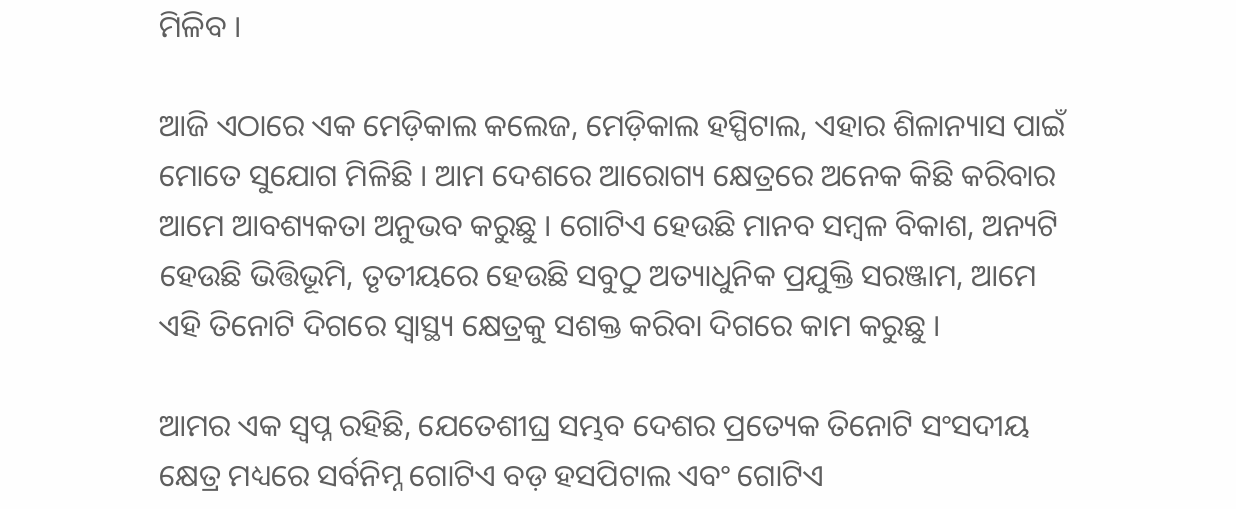ମିଳିବ ।

ଆଜି ଏଠାରେ ଏକ ମେଡ଼ିକାଲ କଲେଜ, ମେଡ଼ିକାଲ ହସ୍ପିଟାଲ, ଏହାର ଶିଳାନ୍ୟାସ ପାଇଁ ମୋତେ ସୁଯୋଗ ମିଳିଛି । ଆମ ଦେଶରେ ଆରୋଗ୍ୟ କ୍ଷେତ୍ରରେ ଅନେକ କିଛି କରିବାର ଆମେ ଆବଶ୍ୟକତା ଅନୁଭବ କରୁଛୁ । ଗୋଟିଏ ହେଉଛି ମାନବ ସମ୍ବଳ ବିକାଶ, ଅନ୍ୟଟି ହେଉଛି ଭିତ୍ତିଭୂମି, ତୃତୀୟରେ ହେଉଛି ସବୁଠୁ ଅତ୍ୟାଧୁନିକ ପ୍ରଯୁକ୍ତି ସରଞ୍ଜାମ, ଆମେ ଏହି ତିନୋଟି ଦିଗରେ ସ୍ୱାସ୍ଥ୍ୟ କ୍ଷେତ୍ରକୁ ସଶକ୍ତ କରିବା ଦିଗରେ କାମ କରୁଛୁ ।

ଆମର ଏକ ସ୍ୱପ୍ନ ରହିଛି, ଯେତେଶୀଘ୍ର ସମ୍ଭବ ଦେଶର ପ୍ରତ୍ୟେକ ତିନୋଟି ସଂସଦୀୟ କ୍ଷେତ୍ର ମଧ୍ୟରେ ସର୍ବନିମ୍ନ ଗୋଟିଏ ବଡ଼ ହସପିଟାଲ ଏବଂ ଗୋଟିଏ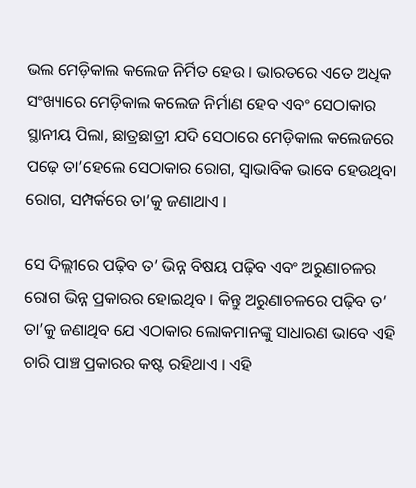ଭଲ ମେଡ଼ିକାଲ କଲେଜ ନିର୍ମିତ ହେଉ । ଭାରତରେ ଏତେ ଅଧିକ ସଂଖ୍ୟାରେ ମେଡ଼ିକାଲ କଲେଜ ନିର୍ମାଣ ହେବ ଏବଂ ସେଠାକାର ସ୍ଥାନୀୟ ପିଲା, ଛାତ୍ରଛାତ୍ରୀ ଯଦି ସେଠାରେ ମେଡ଼ିକାଲ କଲେଜରେ ପଢ଼େ ତା’ହେଲେ ସେଠାକାର ରୋଗ, ସ୍ୱାଭାବିକ ଭାବେ ହେଉଥିବା ରୋଗ, ସମ୍ପର୍କରେ ତା’କୁ ଜଣାଥାଏ ।

ସେ ଦିଲ୍ଲୀରେ ପଢ଼ିବ ତ’ ଭିନ୍ନ ବିଷୟ ପଢ଼ିବ ଏବଂ ଅରୁଣାଚଳର ରୋଗ ଭିନ୍ନ ପ୍ରକାରର ହୋଇଥିବ । କିନ୍ତୁ ଅରୁଣାଚଳରେ ପଢ଼ିବ ତ’ ତା’କୁ ଜଣାଥିବ ଯେ ଏଠାକାର ଲୋକମାନଙ୍କୁ ସାଧାରଣ ଭାବେ ଏହି ଚାରି ପାଞ୍ଚ ପ୍ରକାରର କଷ୍ଟ ରହିଥାଏ । ଏହି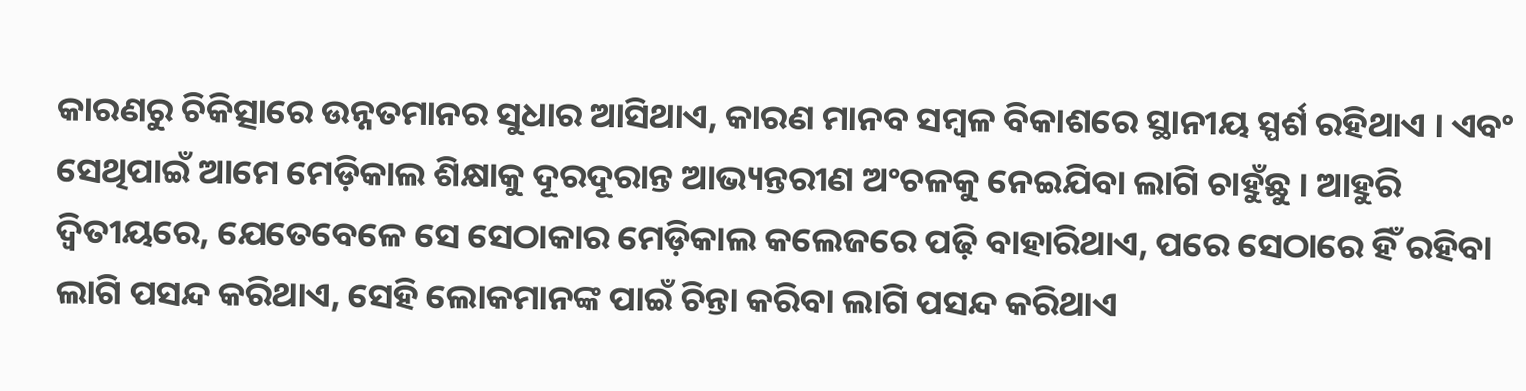କାରଣରୁ ଚିକିତ୍ସାରେ ଉନ୍ନତମାନର ସୁଧାର ଆସିଥାଏ, କାରଣ ମାନବ ସମ୍ବଳ ବିକାଶରେ ସ୍ଥାନୀୟ ସ୍ପର୍ଶ ରହିଥାଏ । ଏବଂ ସେଥିପାଇଁ ଆମେ ମେଡ଼ିକାଲ ଶିକ୍ଷାକୁ ଦୂରଦୂରାନ୍ତ ଆଭ୍ୟନ୍ତରୀଣ ଅଂଚଳକୁ ନେଇଯିବା ଲାଗି ଚାହୁଁଛୁ । ଆହୁରି ଦ୍ୱିତୀୟରେ, ଯେତେବେଳେ ସେ ସେଠାକାର ମେଡ଼ିକାଲ କଲେଜରେ ପଢ଼ି ବାହାରିଥାଏ, ପରେ ସେଠାରେ ହିଁ ରହିବା ଲାଗି ପସନ୍ଦ କରିଥାଏ, ସେହି ଲୋକମାନଙ୍କ ପାଇଁ ଚିନ୍ତା କରିବା ଲାଗି ପସନ୍ଦ କରିଥାଏ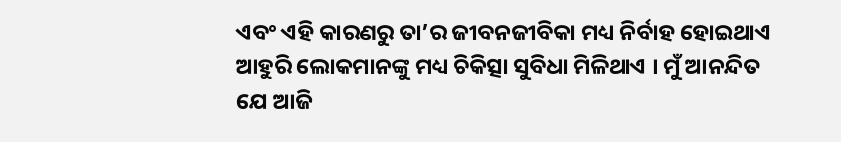ଏବଂ ଏହି କାରଣରୁ ତା’ର ଜୀବନଜୀବିକା ମଧ୍ୟ ନିର୍ବାହ ହୋଇଥାଏ ଆହୁରି ଲୋକମାନଙ୍କୁ ମଧ୍ୟ ଚିକିତ୍ସା ସୁବିଧା ମିଳିଥାଏ । ମୁଁ ଆନନ୍ଦିତ ଯେ ଆଜି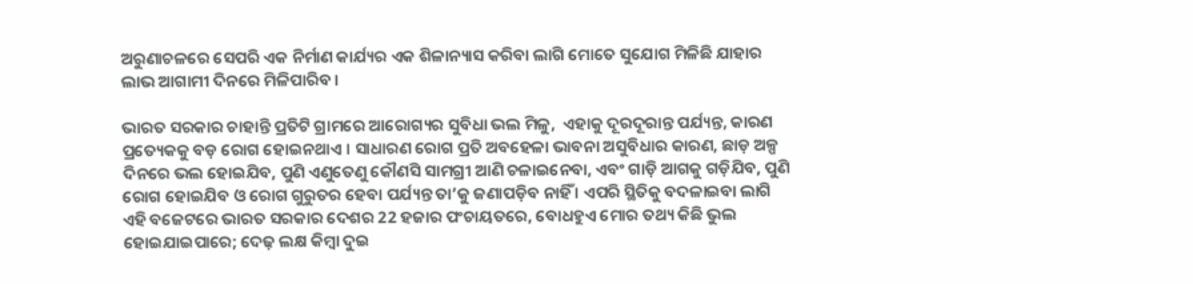ଅରୁଣାଚଳରେ ସେପରି ଏକ ନିର୍ମାଣ କାର୍ଯ୍ୟର ଏକ ଶିଳାନ୍ୟାସ କରିବା ଲାଗି ମୋତେ ସୁଯୋଗ ମିଳିଛି ଯାହାର ଲାଭ ଆଗାମୀ ଦିନରେ ମିଳିପାରିବ ।

ଭାରତ ସରକାର ଚାହାନ୍ତି ପ୍ରତିଟି ଗ୍ରାମରେ ଆରୋଗ୍ୟର ସୁବିଧା ଭଲ ମିଳୁ,  ଏହାକୁ ଦୂରଦୂରାନ୍ତ ପର୍ଯ୍ୟନ୍ତ, କାରଣ ପ୍ରତ୍ୟେକକୁ ବଡ଼ ରୋଗ ହୋଇନଥାଏ । ସାଧାରଣ ରୋଗ ପ୍ରତି ଅବହେଳା ଭାବନା ଅସୁବିଧାର କାରଣ, ଛାଡ଼ ଅଳ୍ପ ଦିନରେ ଭଲ ହୋଇଯିବ, ପୁଣି ଏଣୁତେଣୁ କୌଣସି ସାମଗ୍ରୀ ଆଣି ଚଳାଇନେବା, ଏବଂ ଗାଡ଼ି ଆଗକୁ ଗଡ଼ିଯିବ, ପୁଣି ରୋଗ ହୋଇଯିବ ଓ ରୋଗ ଗୁରୁତର ହେବା ପର୍ଯ୍ୟନ୍ତ ତା’କୁ ଜଣାପଡ଼ିବ ନାହିଁ । ଏପରି ସ୍ଥିତିକୁ ବଦଳାଇବା ଲାଗି ଏହି ବଜେଟରେ ଭାରତ ସରକାର ଦେଶର 22 ହଜାର ପଂଚାୟତରେ, ବୋଧହୁଏ ମୋର ତଥ୍ୟ କିଛି ଭୁଲ ହୋଇଯାଇପାରେ; ଦେଢ଼ ଲକ୍ଷ କିମ୍ବା ଦୁଇ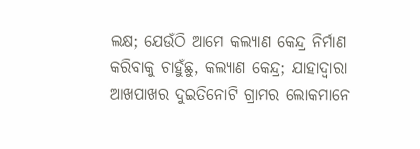ଲକ୍ଷ; ଯେଉଁଠି ଆମେ କଲ୍ୟାଣ କେନ୍ଦ୍ର ନିର୍ମାଣ କରିବାକୁ ଚାହୁଁଛୁ, କଲ୍ୟାଣ କେନ୍ଦ୍ର; ଯାହାଦ୍ୱାରା ଆଖପାଖର ଦୁଇତିନୋଟି ଗ୍ରାମର ଲୋକମାନେ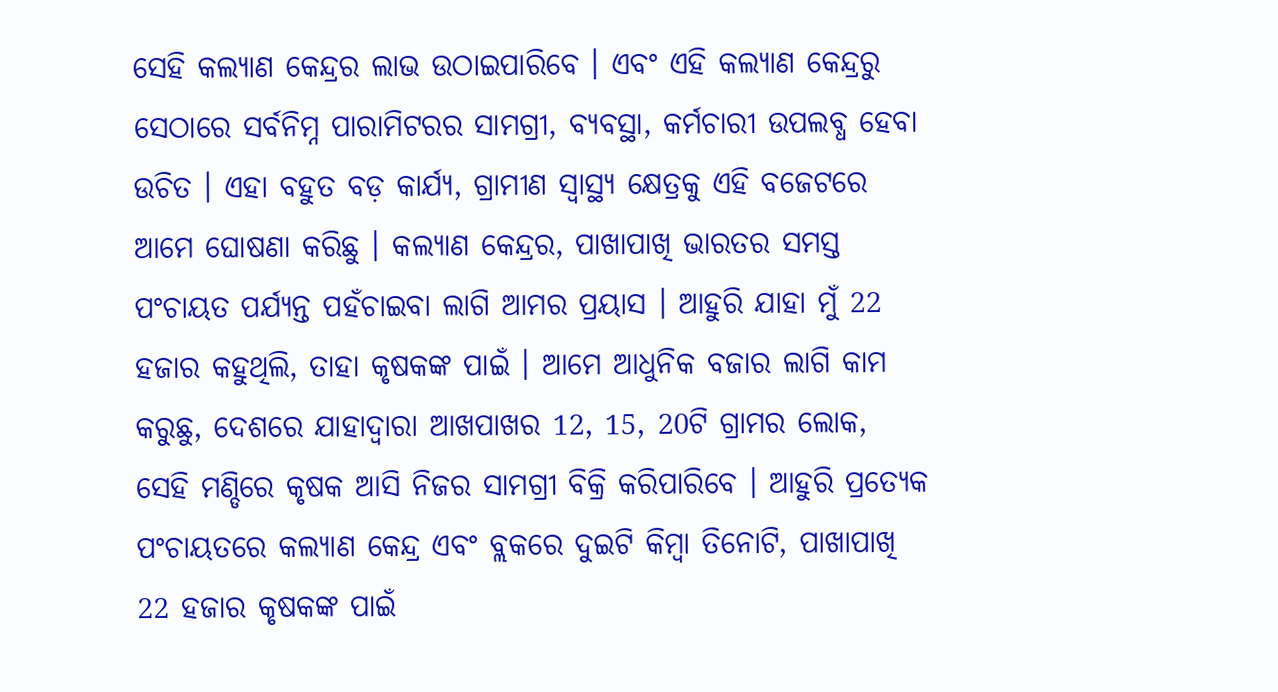ସେହି କଲ୍ୟାଣ କେନ୍ଦ୍ରର ଲାଭ ଉଠାଇପାରିବେ । ଏବଂ ଏହି କଲ୍ୟାଣ କେନ୍ଦ୍ରରୁ ସେଠାରେ ସର୍ବନିମ୍ନ ପାରାମିଟରର ସାମଗ୍ରୀ, ବ୍ୟବସ୍ଥା, କର୍ମଚାରୀ ଉପଲବ୍ଧ ହେବା ଉଚିତ । ଏହା ବହୁତ ବଡ଼ କାର୍ଯ୍ୟ, ଗ୍ରାମୀଣ ସ୍ୱାସ୍ଥ୍ୟ କ୍ଷେତ୍ରକୁ ଏହି ବଜେଟରେ ଆମେ ଘୋଷଣା କରିଛୁ । କଲ୍ୟାଣ କେନ୍ଦ୍ରର, ପାଖାପାଖି ଭାରତର ସମସ୍ତ ପଂଚାୟତ ପର୍ଯ୍ୟନ୍ତ ପହଁଚାଇବା ଲାଗି ଆମର ପ୍ରୟାସ । ଆହୁରି ଯାହା ମୁଁ 22 ହଜାର କହୁଥିଲି, ତାହା କୃଷକଙ୍କ ପାଇଁ । ଆମେ ଆଧୁନିକ ବଜାର ଲାଗି କାମ କରୁଛୁ, ଦେଶରେ ଯାହାଦ୍ୱାରା ଆଖପାଖର 12, 15, 20ଟି ଗ୍ରାମର ଲୋକ, ସେହି ମଣ୍ଡିରେ କୃଷକ ଆସି ନିଜର ସାମଗ୍ରୀ ବିକ୍ରି କରିପାରିବେ । ଆହୁରି ପ୍ରତ୍ୟେକ ପଂଚାୟତରେ କଲ୍ୟାଣ କେନ୍ଦ୍ର ଏବଂ ବ୍ଲକରେ ଦୁଇଟି କିମ୍ବା ତିନୋଟି, ପାଖାପାଖି 22 ହଜାର କୃଷକଙ୍କ ପାଇଁ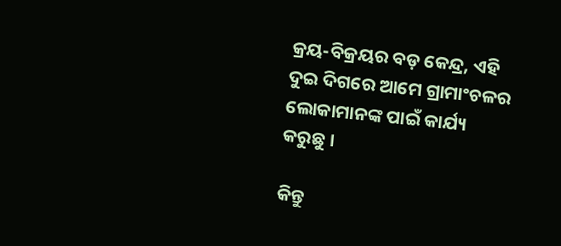କ୍ରୟ-ବିକ୍ରୟର ବଡ଼ କେନ୍ଦ୍ର, ଏହି ଦୁଇ ଦିଗରେ ଆମେ ଗ୍ରାମାଂଚଳର ଲୋକାମାନଙ୍କ ପାଇଁ କାର୍ଯ୍ୟ କରୁଛୁ ।

କିନ୍ତୁ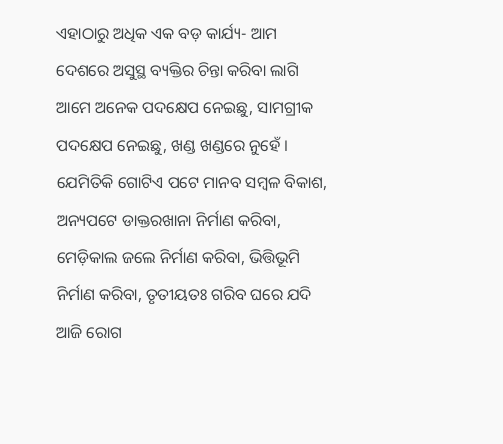ଏହାଠାରୁ ଅଧିକ ଏକ ବଡ଼ କାର୍ଯ୍ୟ- ଆମ ଦେଶରେ ଅସୁସ୍ଥ ବ୍ୟକ୍ତିର ଚିନ୍ତା କରିବା ଲାଗି ଆମେ ଅନେକ ପଦକ୍ଷେପ ନେଇଛୁ, ସାମଗ୍ରୀକ ପଦକ୍ଷେପ ନେଇଛୁ, ଖଣ୍ଡ ଖଣ୍ଡରେ ନୁହେଁ । ଯେମିତିକି ଗୋଟିଏ ପଟେ ମାନବ ସମ୍ବଳ ବିକାଶ, ଅନ୍ୟପଟେ ଡାକ୍ତରଖାନା ନିର୍ମାଣ କରିବା, ମେଡ଼ିକାଲ ଜଲେ ନିର୍ମାଣ କରିବା, ଭିତ୍ତିଭୂମି ନିର୍ମାଣ କରିବା, ତୃତୀୟତଃ ଗରିବ ଘରେ ଯଦି ଆଜି ରୋଗ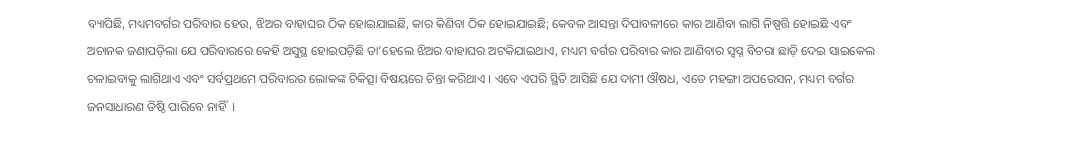ବ୍ୟାପିଛି, ମଧ୍ୟମବର୍ଗର ପରିବାର ହେଉ, ଝିଅର ବାହାଘର ଠିକ ହୋଇଯାଇଛି, କାର କିଣିବା ଠିକ ହୋଇଯାଇଛି; କେବଳ ଆସନ୍ତା ଦିପାବଳୀରେ କାର ଆଣିବା ଲାଗି ନିଷ୍ପତ୍ତି ହୋଇଛି ଏବଂ ଅଚାନକ ଜଣାପଡ଼ିଲା ଯେ ପରିବାରରେ କେହି ଅସୁସ୍ଥ ହୋଇପଡ଼ିଛି ତା’ହେଲେ ଝିଅର ବାହାଘର ଅଟକିଯାଇଥାଏ, ମଧ୍ୟମ ବର୍ଗର ପରିବାର କାର ଆଣିବାର ସ୍ୱପ୍ନ ବିଚରା ଛାଡ଼ି ଦେଇ ସାଇକେଲ ଚଳାଇବାକୁ ଲାଗିଥାଏ ଏବଂ ସର୍ବପ୍ରଥମେ ପରିବାରର ଲୋକଙ୍କ ଚିକିତ୍ସା ବିଷୟରେ ଚିନ୍ତା କରିଥାଏ । ଏବେ ଏପରି ସ୍ଥିତି ଆସିଛି ଯେ ଦାମୀ ଔଷଧ, ଏତେ ମହଙ୍ଗା ଅପରେସନ, ମଧ୍ୟମ ବର୍ଗର ଜନସାଧାରଣ ତିଷ୍ଠି ପାରିବେ ନାହିଁ  ।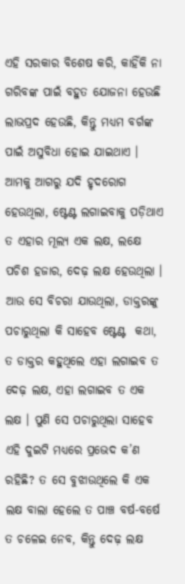ଏହି ସରକାର ବିଶେଷ କରି, କାହିଁକି ନା ଗରିବଙ୍କ ପାଇଁ ବହୁତ ଯୋଜନା ହେଉଛି ଲାଭପ୍ରଦ ହେଉଛି, କିନ୍ତୁ ମଧ୍ୟମ ବର୍ଗଙ୍କ ପାଇଁ ଅସୁବିଧା ହୋଇ ଯାଇଥାଏ । ଆମକୁ ଆଗରୁ ଯଦି ହୃଦରୋଗ ହେଉଥିଲା, ଷ୍ଟେଣ୍ଟ ଲଗାଇବାକୁ ପଡ଼ିଥାଏ ତ ଏହାର ମୂଲ୍ୟ ଏକ ଲକ୍ଷ, ଲକ୍ଷେ ପଚିଶ ହଜାର, ଦେଢ଼ ଲକ୍ଷ ହେଉଥିଲା । ଆଉ ସେ ବିଚରା ଯାଉଥିଲା, ଡାକ୍ତରଙ୍କୁ ପଚାରୁଥିଲା କି ସାହେବ ଷ୍ଟେଣ୍ଟ  କଥା, ତ ଡାକ୍ତର କହୁଥିଲେ ଏହା ଲଗାଇବ ତ ଦେଢ଼ ଲକ୍ଷ, ଏହା ଲଗାଇବ ତ ଏକ ଲକ୍ଷ । ପୁଣି ସେ ପଚାରୁଥିଲା ସାହେବ ଏହି ଦୁଇଟି ମଧ୍ୟରେ ପ୍ରଭେଦ କ’ଣ ରହିଛି? ତ ସେ ବୁଝାଉଥିଲେ କି ଏକ ଲକ୍ଷ ବାଲା ହେଲେ ତ ପାଞ୍ଚ ବର୍ଷ-ବର୍ଷେ ତ ଚଳେଇ ନେବ, କିନ୍ତୁ ଦେଢ଼ ଲକ୍ଷ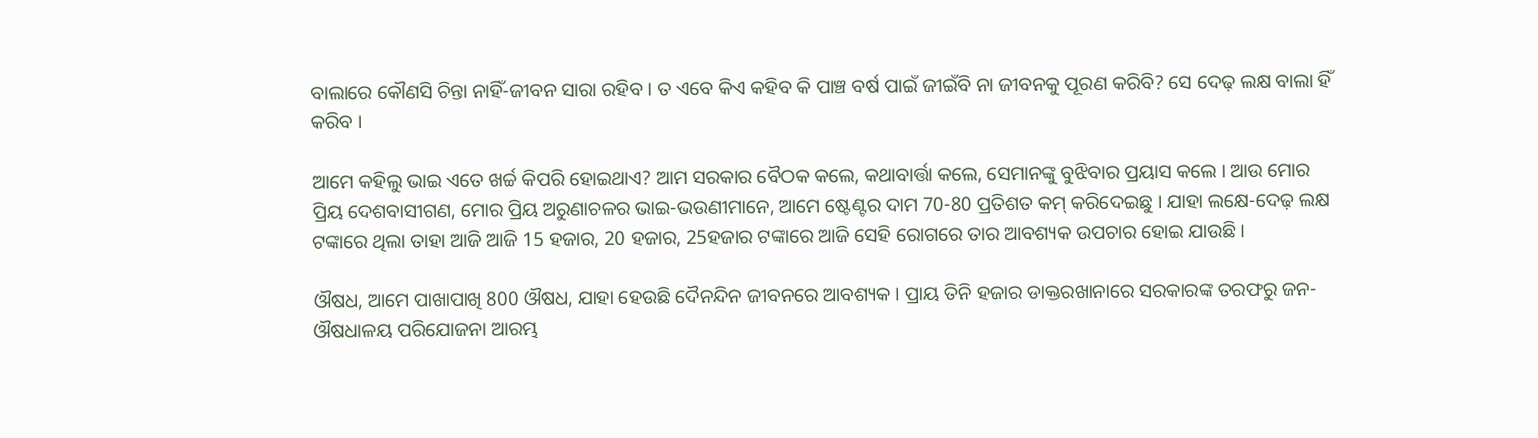ବାଲାରେ କୌଣସି ଚିନ୍ତା ନାହିଁ-ଜୀବନ ସାରା ରହିବ । ତ ଏବେ କିଏ କହିବ କି ପାଞ୍ଚ ବର୍ଷ ପାଇଁ ଜୀଇଁବି ନା ଜୀବନକୁ ପୂରଣ କରିବି? ସେ ଦେଢ଼ ଲକ୍ଷ ବାଲା ହିଁ କରିବ ।

ଆମେ କହିଲୁ ଭାଇ ଏତେ ଖର୍ଚ୍ଚ କିପରି ହୋଇଥାଏ? ଆମ ସରକାର ବୈଠକ କଲେ, କଥାବାର୍ତ୍ତା କଲେ, ସେମାନଙ୍କୁ ବୁଝିବାର ପ୍ରୟାସ କଲେ । ଆଉ ମୋର ପ୍ରିୟ ଦେଶବାସୀଗଣ, ମୋର ପ୍ରିୟ ଅରୁଣାଚଳର ଭାଇ-ଭଉଣୀମାନେ, ଆମେ ଷ୍ଟେଣ୍ଟର ଦାମ 70-80 ପ୍ରତିଶତ କମ୍ କରିଦେଇଛୁ । ଯାହା ଲକ୍ଷେ-ଦେଢ଼ ଲକ୍ଷ ଟଙ୍କାରେ ଥିଲା ତାହା ଆଜି ଆଜି 15 ହଜାର, 20 ହଜାର, 25ହଜାର ଟଙ୍କାରେ ଆଜି ସେହି ରୋଗରେ ତାର ଆବଶ୍ୟକ ଉପଚାର ହୋଇ ଯାଉଛି ।

ଔଷଧ, ଆମେ ପାଖାପାଖି 800 ଔଷଧ, ଯାହା ହେଉଛି ଦୈନନ୍ଦିନ ଜୀବନରେ ଆବଶ୍ୟକ । ପ୍ରାୟ ତିନି ହଜାର ଡାକ୍ତରଖାନାରେ ସରକାରଙ୍କ ତରଫରୁ ଜନ-ଔଷଧାଳୟ ପରିଯୋଜନା ଆରମ୍ଭ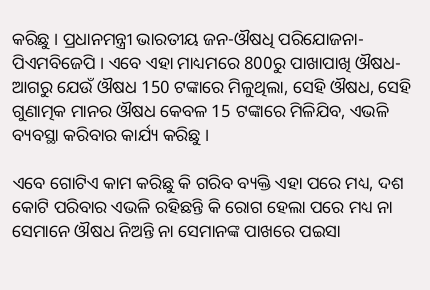କରିଛୁ । ପ୍ରଧାନମନ୍ତ୍ରୀ ଭାରତୀୟ ଜନ-ଔଷଧି ପରିଯୋଜନା- ପିଏମବିଜେପି । ଏବେ ଏହା ମାଧ୍ୟମରେ 800ରୁ ପାଖାପାଖି ଔଷଧ- ଆଗରୁ ଯେଉଁ ଔଷଧ 150 ଟଙ୍କାରେ ମିଳୁଥିଲା, ସେହି ଔଷଧ, ସେହି ଗୁଣାତ୍ମକ ମାନର ଔଷଧ କେବଳ 15 ଟଙ୍କାରେ ମିଳିଯିବ, ଏଭଳି ବ୍ୟବସ୍ଥା କରିବାର କାର୍ଯ୍ୟ କରିଛୁ ।

ଏବେ ଗୋଟିଏ କାମ କରିଛୁ କି ଗରିବ ବ୍ୟକ୍ତି ଏହା ପରେ ମଧ୍ୟ, ଦଶ କୋଟି ପରିବାର ଏଭଳି ରହିଛନ୍ତି କି ରୋଗ ହେଲା ପରେ ମଧ୍ୟ ନା ସେମାନେ ଔଷଧ ନିଅନ୍ତି ନା ସେମାନଙ୍କ ପାଖରେ ପଇସା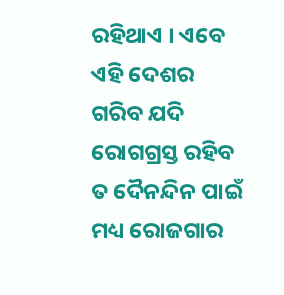ରହିଥାଏ । ଏବେ ଏହି ଦେଶର ଗରିବ ଯଦି ରୋଗଗ୍ରସ୍ତ ରହିବ ତ ଦୈନନ୍ଦିନ ପାଇଁ ମଧ୍ୟ ରୋଜଗାର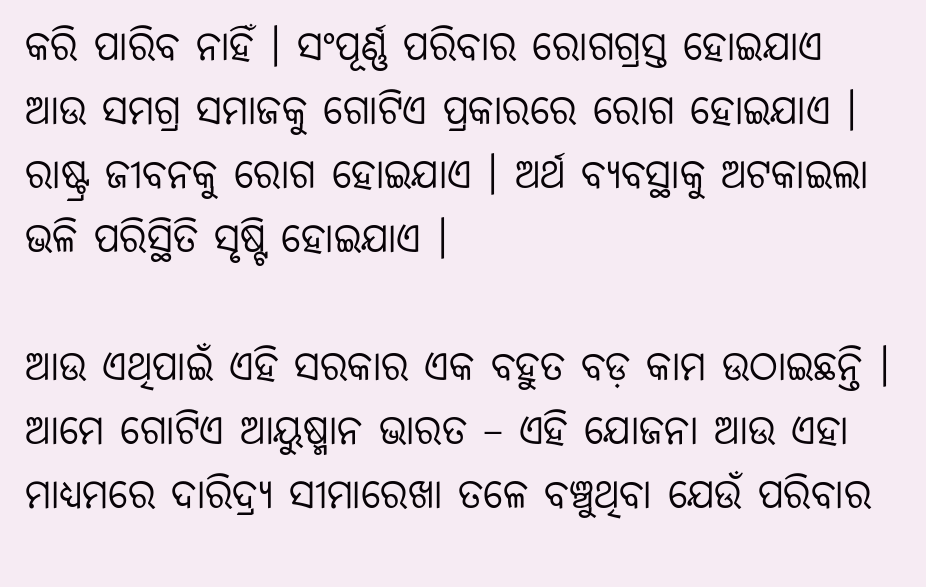କରି ପାରିବ ନାହିଁ । ସଂପୂର୍ଣ୍ଣ ପରିବାର ରୋଗଗ୍ରସ୍ତ ହୋଇଯାଏ ଆଉ ସମଗ୍ର ସମାଜକୁ ଗୋଟିଏ ପ୍ରକାରରେ ରୋଗ ହୋଇଯାଏ । ରାଷ୍ଟ୍ର ଜୀବନକୁ ରୋଗ ହୋଇଯାଏ । ଅର୍ଥ ବ୍ୟବସ୍ଥାକୁ ଅଟକାଇଲା ଭଳି ପରିସ୍ଥିତି ସୃଷ୍ଟି ହୋଇଯାଏ ।

ଆଉ ଏଥିପାଇଁ ଏହି ସରକାର ଏକ ବହୁତ ବଡ଼ କାମ ଉଠାଇଛନ୍ତି । ଆମେ ଗୋଟିଏ ଆୟୁଷ୍ମାନ ଭାରତ – ଏହି ଯୋଜନା ଆଉ ଏହା ମାଧ୍ୟମରେ ଦାରିଦ୍ର୍ୟ ସୀମାରେଖା ତଳେ ବଞ୍ଚୁଥିବା ଯେଉଁ ପରିବାର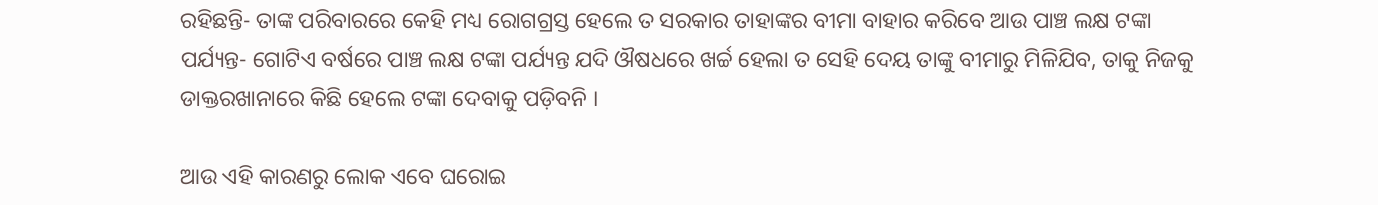ରହିଛନ୍ତି- ତାଙ୍କ ପରିବାରରେ କେହି ମଧ୍ୟ ରୋଗଗ୍ରସ୍ତ ହେଲେ ତ ସରକାର ତାହାଙ୍କର ବୀମା ବାହାର କରିବେ ଆଉ ପାଞ୍ଚ ଲକ୍ଷ ଟଙ୍କା ପର୍ଯ୍ୟନ୍ତ- ଗୋଟିଏ ବର୍ଷରେ ପାଞ୍ଚ ଲକ୍ଷ ଟଙ୍କା ପର୍ଯ୍ୟନ୍ତ ଯଦି ଔଷଧରେ ଖର୍ଚ୍ଚ ହେଲା ତ ସେହି ଦେୟ ତାଙ୍କୁ ବୀମାରୁ ମିଳିଯିବ, ତାକୁ ନିଜକୁ ଡାକ୍ତରଖାନାରେ କିଛି ହେଲେ ଟଙ୍କା ଦେବାକୁ ପଡ଼ିବନି ।

ଆଉ ଏହି କାରଣରୁ ଲୋକ ଏବେ ଘରୋଇ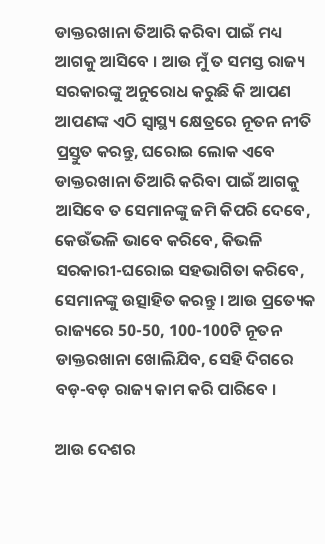ଡାକ୍ତରଖାନା ତିଆରି କରିବା ପାଇଁ ମଧ୍ୟ ଆଗକୁ ଆସିବେ । ଆଉ ମୁଁ ତ ସମସ୍ତ ରାଜ୍ୟ ସରକାରଙ୍କୁ ଅନୁରୋଧ କରୁଛି କି ଆପଣ ଆପଣଙ୍କ ଏଠି ସ୍ୱାସ୍ଥ୍ୟ କ୍ଷେତ୍ରରେ ନୂତନ ନୀତି ପ୍ରସ୍ତୁତ କରନ୍ତୁ, ଘରୋଇ ଲୋକ ଏବେ ଡାକ୍ତରଖାନା ତିଆରି କରିବା ପାଇଁ ଆଗକୁ ଆସିବେ ତ ସେମାନଙ୍କୁ ଜମି କିପରି ଦେବେ, କେଉଁଭଳି ଭାବେ କରିବେ, କିଭଳି ସରକାରୀ-ଘରୋଇ ସହଭାଗିତା କରିବେ, ସେମାନଙ୍କୁ ଉତ୍ସାହିତ କରନ୍ତୁ । ଆଉ ପ୍ରତ୍ୟେକ ରାଜ୍ୟରେ 50-50, 100-100ଟି ନୂତନ ଡାକ୍ତରଖାନା ଖୋଲିଯିବ, ସେହି ଦିଗରେ ବଡ଼-ବଡ଼ ରାଜ୍ୟ କାମ କରି ପାରିବେ ।

ଆଉ ଦେଶର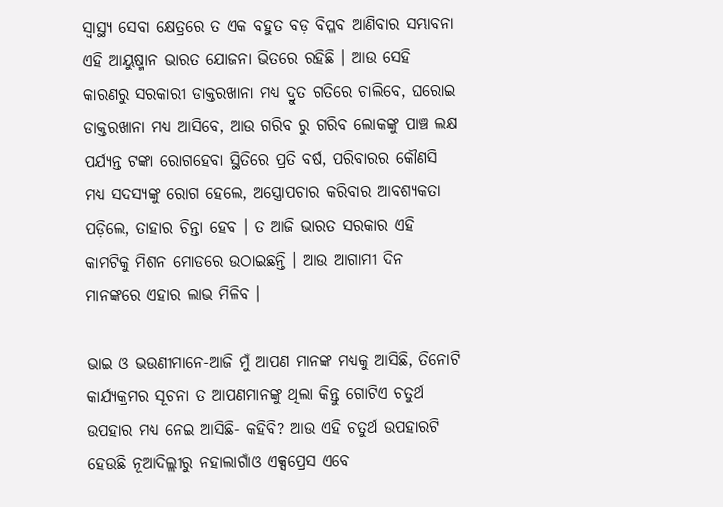ସ୍ୱାସ୍ଥ୍ୟ ସେବା କ୍ଷେତ୍ରରେ ତ ଏକ ବହୁତ ବଡ଼ ବିପ୍ଳବ ଆଣିବାର ସମ୍ଭାବନା ଏହି ଆୟୁଷ୍ମାନ ଭାରତ ଯୋଜନା ଭିତରେ ରହିଛି । ଆଉ ସେହି କାରଣରୁ ସରକାରୀ ଡାକ୍ତରଖାନା ମଧ୍ୟ ଦ୍ରୁତ ଗତିରେ ଚାଲିବେ, ଘରୋଇ ଡାକ୍ତରଖାନା ମଧ୍ୟ ଆସିବେ, ଆଉ ଗରିବ ରୁ ଗରିବ ଲୋକଙ୍କୁ ପାଞ୍ଚ ଲକ୍ଷ ପର୍ଯ୍ୟନ୍ତ ଟଙ୍କା ରୋଗହେବା ସ୍ଥିତିରେ ପ୍ରତି ବର୍ଷ, ପରିବାରର କୌଣସି ମଧ୍ୟ ସଦସ୍ୟଙ୍କୁ ରୋଗ ହେଲେ, ଅସ୍ତ୍ରୋପଚାର କରିବାର ଆବଶ୍ୟକତା ପଡ଼ିଲେ, ତାହାର ଚିନ୍ତା ହେବ । ତ ଆଜି ଭାରତ ସରକାର ଏହି କାମଟିକୁ ମିଶନ ମୋଡରେ ଉଠାଇଛନ୍ତି । ଆଉ ଆଗାମୀ ଦିନ ମାନଙ୍କରେ ଏହାର ଲାଭ ମିଳିବ ।

ଭାଇ ଓ ଭଉଣୀମାନେ-ଆଜି ମୁଁ ଆପଣ ମାନଙ୍କ ମଧ୍ୟକୁ ଆସିଛି, ତିନୋଟି କାର୍ଯ୍ୟକ୍ରମର ସୂଚନା ତ ଆପଣମାନଙ୍କୁ ଥିଲା କିନ୍ତୁ ଗୋଟିଏ ଚତୁର୍ଥ ଉପହାର ମଧ୍ୟ ନେଇ ଆସିଛି- କହିବି? ଆଉ ଏହି ଚତୁର୍ଥ ଉପହାରଟି ହେଉଛି ନୂଆଦିଲ୍ଲୀରୁ ନହାଲାଗାଁଓ ଏକ୍ସପ୍ରେସ ଏବେ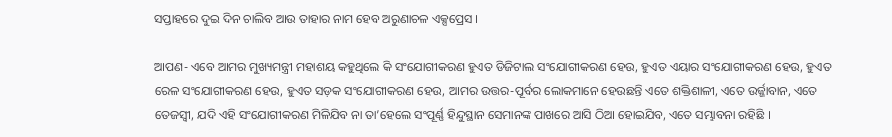ସପ୍ତାହରେ ଦୁଇ ଦିନ ଚାଲିବ ଆଉ ତାହାର ନାମ ହେବ ଅରୁଣାଚଳ ଏକ୍ସପ୍ରେସ ।

ଆପଣ- ଏବେ ଆମର ମୁଖ୍ୟମନ୍ତ୍ରୀ ମହାଶୟ କହୁଥିଲେ କି ସଂଯୋଗୀକରଣ ହୁଏତ ଡିଜିଟାଲ ସଂଯୋଗୀକରଣ ହେଉ, ହୁଏତ ଏୟାର ସଂଯୋଗୀକରଣ ହେଉ, ହୁଏତ ରେଳ ସଂଯୋଗୀକରଣ ହେଉ, ହୁଏତ ସଡ଼କ ସଂଯୋଗୀକରଣ ହେଉ, ଆମର ଉତ୍ତର-ପୂର୍ବର ଲୋକମାନେ ହେଉଛନ୍ତି ଏତେ ଶକ୍ତିଶାଳୀ, ଏତେ ଉର୍ଜ୍ଜାବାନ, ଏତେ ତେଜସ୍ୱୀ, ଯଦି ଏହି ସଂଯୋଗୀକରଣ ମିଳିଯିବ ନା ତା’ହେଲେ ସଂପୂର୍ଣ୍ଣ ହିନ୍ଦୁସ୍ଥାନ ସେମାନଙ୍କ ପାଖରେ ଆସି ଠିଆ ହୋଇଯିବ, ଏତେ ସମ୍ଭାବନା ରହିଛି ।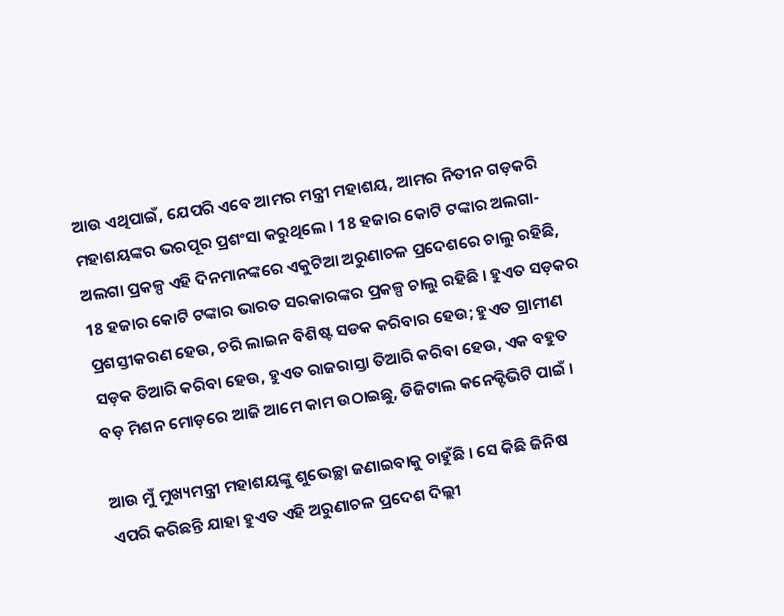ଆଉ ଏଥିପାଇଁ, ଯେପରି ଏବେ ଆମର ମନ୍ତ୍ରୀ ମହାଶୟ, ଆମର ନିତୀନ ଗଡ଼କରି ମହାଶୟଙ୍କର ଭରପୂର ପ୍ରଶଂସା କରୁଥିଲେ । 18 ହଜାର କୋଟି ଟଙ୍କାର ଅଲଗା-ଅଲଗା ପ୍ରକଳ୍ପ ଏହି ଦିନମାନଙ୍କରେ ଏକୁଟିଆ ଅରୁଣାଚଳ ପ୍ରଦେଶରେ ଚାଲୁ ରହିଛି, 18 ହଜାର କୋଟି ଟଙ୍କାର ଭାରତ ସରକାରଙ୍କର ପ୍ରକଳ୍ପ ଚାଲୁ ରହିଛି । ହୁଏତ ସଡ଼କର ପ୍ରଶସ୍ତୀକରଣ ହେଉ, ଚରି ଲାଇନ ବିଶିଷ୍ଟ ସଡକ କରିବାର ହେଉ; ହୁଏତ ଗ୍ରାମୀଣ ସଡ଼କ ତିଆରି କରିବା ହେଉ, ହୁଏତ ରାଜରାସ୍ତା ତିଆରି କରିବା ହେଉ, ଏକ ବହୁତ ବଡ଼ ମିଶନ ମୋଡ଼ରେ ଆଜି ଆମେ କାମ ଉଠାଇଛୁ, ଡିଜିଟାଲ କନେକ୍ଟିଭିଟି ପାଇଁ ।

ଆଉ ମୁଁ ମୁଖ୍ୟମନ୍ତ୍ରୀ ମହାଶୟଙ୍କୁ ଶୁଭେଚ୍ଛା ଜଣାଇବାକୁ ଚାହୁଁଛି । ସେ କିଛି ଜିନିଷ ଏପରି କରିଛନ୍ତି ଯାହା ହୁଏତ ଏହି ଅରୁଣାଚଳ ପ୍ରଦେଶ ଦିଲ୍ଲୀ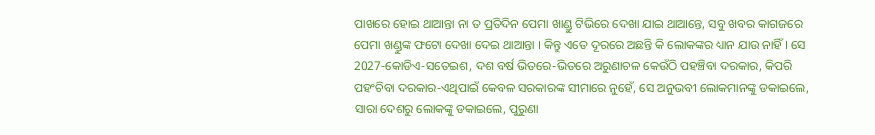ପାଖରେ ହୋଇ ଥାଆନ୍ତା ନା ତ ପ୍ରତିଦିନ ପେମା ଖାଣ୍ଡୁ ଟିଭିରେ ଦେଖା ଯାଇ ଥାଆନ୍ତେ, ସବୁ ଖବର କାଗଜରେ ପେମା ଖଣ୍ଡୁଙ୍କ ଫଟୋ ଦେଖା ଦେଇ ଥାଆନ୍ତା । କିନ୍ତୁ ଏତେ ଦୂରରେ ଅଛନ୍ତି କି ଲୋକଙ୍କର ଧ୍ୟାନ ଯାଉ ନାହିଁ । ସେ 2027-କୋଡିଏ-ସତେଇଶ, ଦଶ ବର୍ଷ ଭିତରେ-ଭିତରେ ଅରୁଣାଚଳ କେଉଁଠି ପହଞ୍ଚିବା ଦରକାର, କିପରି ପହଂଚିବା ଦରକାର-ଏଥିପାଇଁ କେବଳ ସରକାରଙ୍କ ସୀମାରେ ନୁହେଁ, ସେ ଅନୁଭବୀ ଲୋକମାନଙ୍କୁ ଡକାଇଲେ, ସାରା ଦେଶରୁ ଲୋକଙ୍କୁ ଡକାଇଲେ, ପୁରୁଣା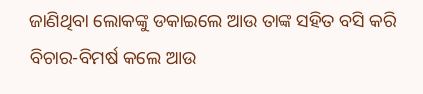ଜାଣିଥିବା ଲୋକଙ୍କୁ ଡକାଇଲେ ଆଉ ତାଙ୍କ ସହିତ ବସି କରି ବିଚାର-ବିମର୍ଷ କଲେ ଆଉ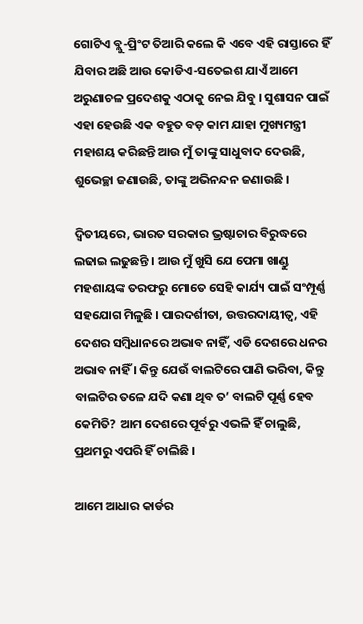ଗୋଟିଏ ବ୍ଲୁ-ପ୍ରିଂଟ ତିଆରି କଲେ କି ଏବେ ଏହି ରାସ୍ତାରେ ହିଁ ଯିବାର ଅଛି ଆଉ କୋଡିଏ-ସତେଇଶ ଯାଏଁ ଆମେ ଅରୁଣାଚଳ ପ୍ରଦେଶକୁ ଏଠାକୁ ନେଇ ଯିବୁ । ସୁଶାସନ ପାଇଁ ଏହା ହେଉଛି ଏକ ବହୁତ ବଡ଼ କାମ ଯାହା ମୁଖ୍ୟମନ୍ତ୍ରୀ ମହାଶୟ କରିଛନ୍ତି ଆଉ ମୁଁ ତାଙ୍କୁ ସାଧୁବାଦ ଦେଉଛି, ଶୁଭେଚ୍ଛା ଜଣାଉଛି, ତାଙ୍କୁ ଅଭିନନ୍ଦନ ଜଣାଉଛି ।

ଦ୍ୱିତୀୟରେ, ଭାରତ ସରକାର ଭ୍ରଷ୍ଟାଚାର ବିରୁଦ୍ଧରେ ଲଢାଇ ଲଢୁଛନ୍ତି । ଆଉ ମୁଁ ଖୁସି ଯେ ପେମା ଖାଣ୍ଡୁ ମହଶାୟଙ୍କ ତରଫରୁ ମୋତେ ସେହି କାର୍ଯ୍ୟ ପାଇଁ ସଂମ୍ପୂର୍ଣ୍ଣ ସହଯୋଗ ମିଳୁଛି । ପାରଦର୍ଶୀତା, ଉତ୍ତରଦାୟୀତ୍ୱ, ଏହି ଦେଶର ସମ୍ବିଧାନରେ ଅଭାବ ନାହିଁ, ଏଡି ଦେଶରେ ଧନର ଅଭାବ ନାହିଁ । କିନ୍ତୁ ଯେଉଁ ବାଲଟିରେ ପାଣି ଭରିବା, କିନ୍ତୁ ବାଲଟିର ତଳେ ଯଦି କଣା ଥିବ ତ’ ବାଲଟି ପୂର୍ଣ୍ଣ ହେବ କେମିତି? ଆମ ଦେଶରେ ପୂର୍ବରୁ ଏଭଳି ହିଁ ଚାଲୁଛି, ପ୍ରଥମରୁ ଏପରି ହିଁ ଚାଲିଛି ।

ଆମେ ଆଧାର କାର୍ଡର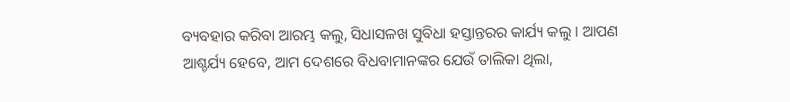ବ୍ୟବହାର କରିବା ଆରମ୍ଭ କଲୁ, ସିଧାସଳଖ ସୁବିଧା ହସ୍ତାନ୍ତରର କାର୍ଯ୍ୟ କଲୁ । ଆପଣ ଆଶ୍ଚର୍ଯ୍ୟ ହେବେ, ଆମ ଦେଶରେ ବିଧବାମାନଙ୍କର ଯେଉଁ ତାଲିକା ଥିଲା,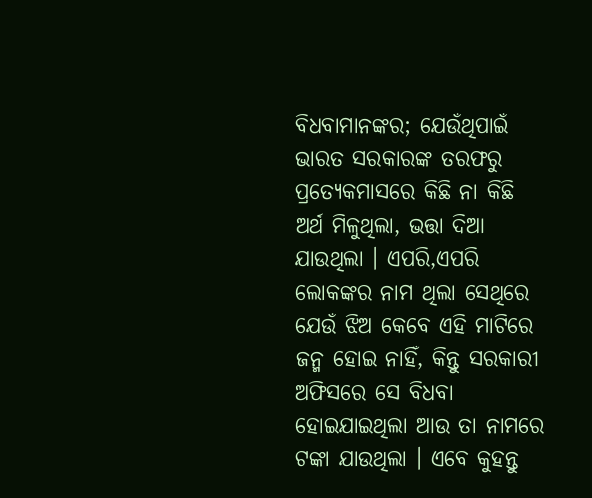ବିଧବାମାନଙ୍କର; ଯେଉଁଥିପାଇଁ ଭାରତ ସରକାରଙ୍କ ତରଫରୁ ପ୍ରତ୍ୟେକମାସରେ କିଛି ନା କିଛି ଅର୍ଥ ମିଳୁଥିଲା, ଭତ୍ତା ଦିଆ ଯାଉଥିଲା । ଏପରି,ଏପରି ଲୋକଙ୍କର ନାମ ଥିଲା ସେଥିରେ ଯେଉଁ ଝିଅ କେବେ ଏହି ମାଟିରେ ଜନ୍ମ ହୋଇ ନାହିଁ, କିନ୍ତୁ ସରକାରୀ ଅଫିସରେ ସେ ବିଧବା ହୋଇଯାଇଥିଲା ଆଉ ତା ନାମରେ ଟଙ୍କା ଯାଉଥିଲା । ଏବେ କୁହନ୍ତୁ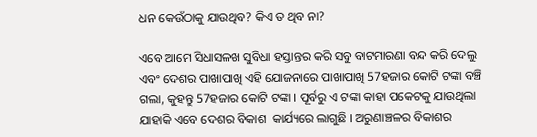ଧନ କେଉଁଠାକୁ ଯାଉଥିବ? କିଏ ତ ଥିବ ନା?

ଏବେ ଆମେ ସିଧାସଳଖ ସୁବିଧା ହସ୍ତାନ୍ତର କରି ସବୁ ବାଟମାରଣା ବନ୍ଦ କରି ଦେଲୁ ଏବଂ ଦେଶର ପାଖାପାଖି ଏହି ଯୋଜନାରେ ପାଖାପାଖି 57ହଜାର କୋଟି ଟଙ୍କା ବଞ୍ଚି ଗଲା, କୁହନ୍ତୁ 57ହଜାର କୋଟି ଟଙ୍କା । ପୂର୍ବରୁ ଏ ଟଙ୍କା କାହା ପକେଟକୁ ଯାଉଥିଲା  ଯାହାକି ଏବେ ଦେଶର ବିକାଶ  କାର୍ଯ୍ୟରେ ଲାଗୁଛି । ଅରୁଣାଞ୍ଚଳର ବିକାଶର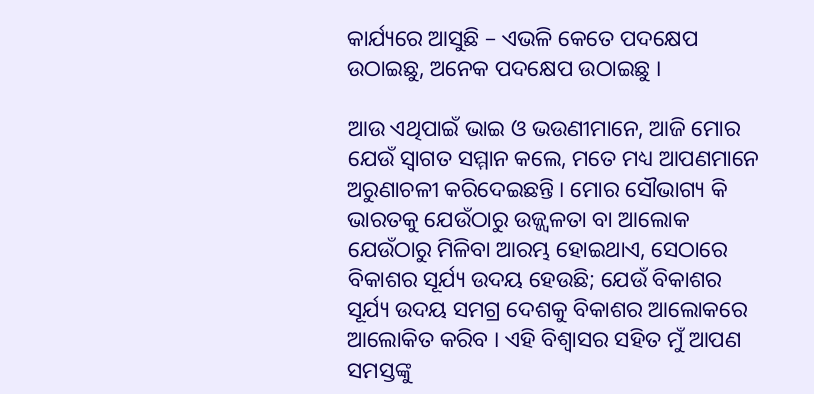କାର୍ଯ୍ୟରେ ଆସୁଛି – ଏଭଳି କେତେ ପଦକ୍ଷେପ ଉଠାଇଛୁ, ଅନେକ ପଦକ୍ଷେପ ଉଠାଇଛୁ ।

ଆଉ ଏଥିପାଇଁ ଭାଇ ଓ ଭଉଣୀମାନେ, ଆଜି ମୋର ଯେଉଁ ସ୍ୱାଗତ ସମ୍ମାନ କଲେ, ମତେ ମଧ୍ୟ ଆପଣମାନେ ଅରୁଣାଚଳୀ କରିଦେଇଛନ୍ତି । ମୋର ସୌଭାଗ୍ୟ କି ଭାରତକୁ ଯେଉଁଠାରୁ ଉଜ୍ଜ୍ୱଳତା ବା ଆଲୋକ ଯେଉଁଠାରୁ ମିଳିବା ଆରମ୍ଭ ହୋଇଥାଏ, ସେଠାରେ ବିକାଶର ସୂର୍ଯ୍ୟ ଉଦୟ ହେଉଛି; ଯେଉଁ ବିକାଶର ସୂର୍ଯ୍ୟ ଉଦୟ ସମଗ୍ର ଦେଶକୁ ବିକାଶର ଆଲୋକରେ ଆଲୋକିତ କରିବ । ଏହି ବିଶ୍ୱାସର ସହିତ ମୁଁ ଆପଣ ସମସ୍ତଙ୍କୁ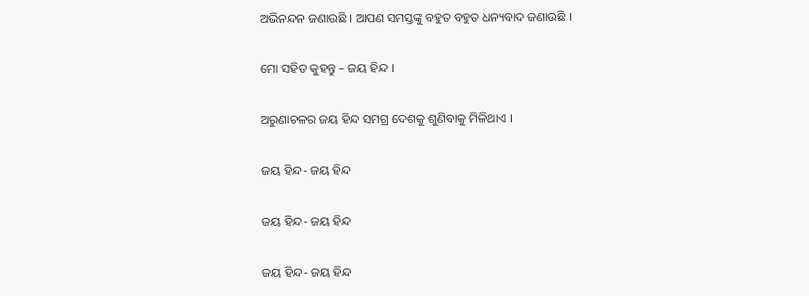ଅଭିନନ୍ଦନ ଜଣାଉଛି । ଆପଣ ସମସ୍ତଙ୍କୁ ବହୁତ ବହୁତ ଧନ୍ୟବାଦ ଜଣାଉଛି ।

ମୋ ସହିତ କୁହନ୍ତୁ – ଜୟ ହିନ୍ଦ ।

ଅରୁଣାଚଳର ଜୟ ହିନ୍ଦ ସମଗ୍ର ଦେଶକୁ ଶୁଣିବାକୁ ମିଳିଥାଏ ।

ଜୟ ହିନ୍ଦ- ଜୟ ହିନ୍ଦ

ଜୟ ହିନ୍ଦ- ଜୟ ହିନ୍ଦ

ଜୟ ହିନ୍ଦ- ଜୟ ହିନ୍ଦ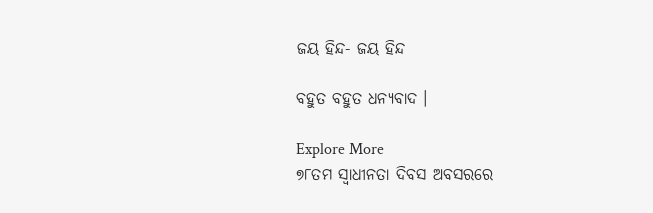ଜୟ ହିନ୍ଦ- ଜୟ ହିନ୍ଦ

ବହୁତ ବହୁତ ଧନ୍ୟବାଦ ।

Explore More
୭୮ତମ ସ୍ୱାଧୀନତା ଦିବସ ଅବସରରେ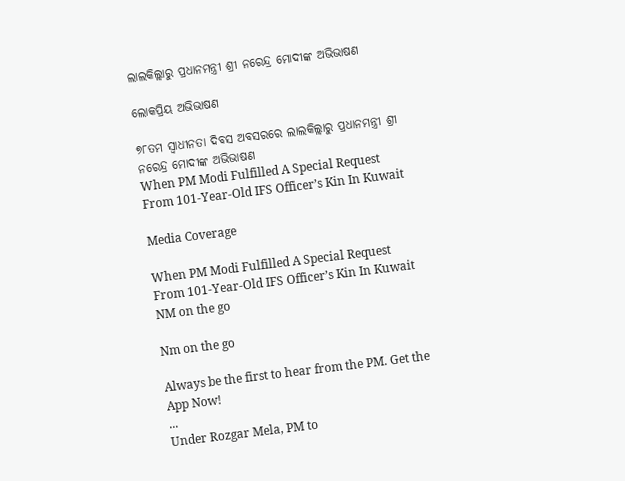ଲାଲକିଲ୍ଲାରୁ ପ୍ରଧାନମନ୍ତ୍ରୀ ଶ୍ରୀ ନରେନ୍ଦ୍ର ମୋଦୀଙ୍କ ଅଭିଭାଷଣ

ଲୋକପ୍ରିୟ ଅଭିଭାଷଣ

୭୮ତମ ସ୍ୱାଧୀନତା ଦିବସ ଅବସରରେ ଲାଲକିଲ୍ଲାରୁ ପ୍ରଧାନମନ୍ତ୍ରୀ ଶ୍ରୀ ନରେନ୍ଦ୍ର ମୋଦୀଙ୍କ ଅଭିଭାଷଣ
When PM Modi Fulfilled A Special Request From 101-Year-Old IFS Officer’s Kin In Kuwait

Media Coverage

When PM Modi Fulfilled A Special Request From 101-Year-Old IFS Officer’s Kin In Kuwait
NM on the go

Nm on the go

Always be the first to hear from the PM. Get the App Now!
...
Under Rozgar Mela, PM to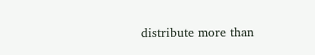distribute more than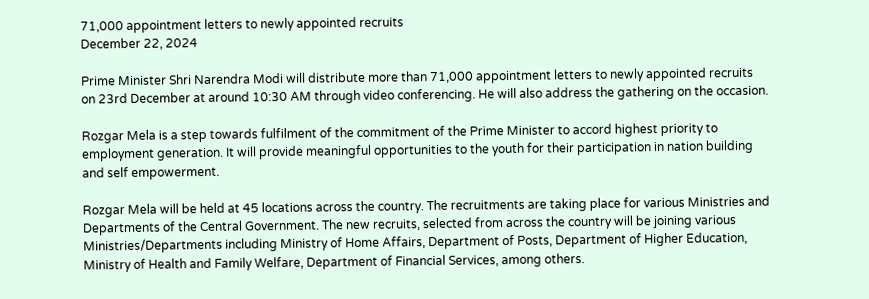71,000 appointment letters to newly appointed recruits
December 22, 2024

Prime Minister Shri Narendra Modi will distribute more than 71,000 appointment letters to newly appointed recruits on 23rd December at around 10:30 AM through video conferencing. He will also address the gathering on the occasion.

Rozgar Mela is a step towards fulfilment of the commitment of the Prime Minister to accord highest priority to employment generation. It will provide meaningful opportunities to the youth for their participation in nation building and self empowerment.

Rozgar Mela will be held at 45 locations across the country. The recruitments are taking place for various Ministries and Departments of the Central Government. The new recruits, selected from across the country will be joining various Ministries/Departments including Ministry of Home Affairs, Department of Posts, Department of Higher Education, Ministry of Health and Family Welfare, Department of Financial Services, among others.